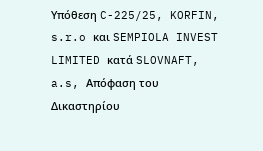Υπόθεση C-225/25, KORFIN, s.r.o και SEMPIOLA INVEST LIMITED κατά SLOVNAFT, a.s, Απόφαση του Δικαστηρίου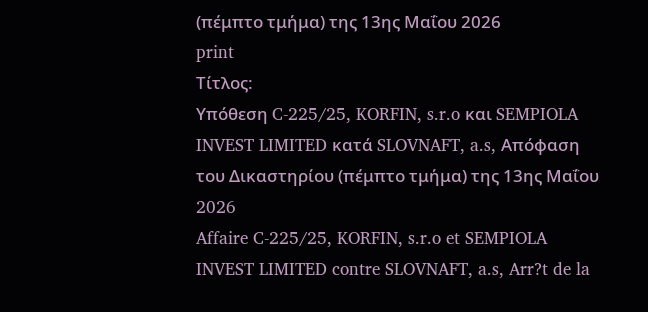(πέμπτο τμήμα) της 13ης Μαΐου 2026
print
Τίτλος:
Υπόθεση C-225/25, KORFIN, s.r.o και SEMPIOLA INVEST LIMITED κατά SLOVNAFT, a.s, Απόφαση του Δικαστηρίου (πέμπτο τμήμα) της 13ης Μαΐου 2026
Affaire C-225/25, KORFIN, s.r.o et SEMPIOLA INVEST LIMITED contre SLOVNAFT, a.s, Arr?t de la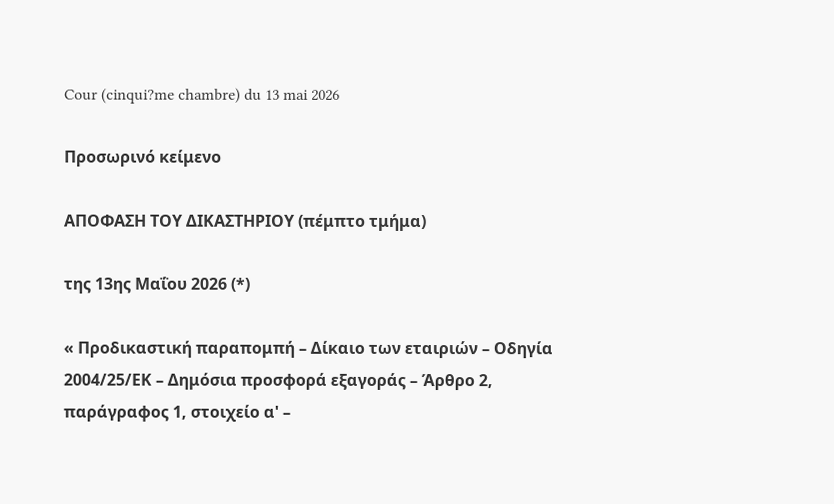Cour (cinqui?me chambre) du 13 mai 2026

Προσωρινό κείμενο

ΑΠΟΦΑΣΗ ΤΟΥ ΔΙΚΑΣΤΗΡΙΟΥ (πέμπτο τμήμα)

της 13ης Μαΐου 2026 (*)

« Προδικαστική παραπομπή – Δίκαιο των εταιριών – Οδηγία 2004/25/ΕΚ – Δημόσια προσφορά εξαγοράς – Άρθρο 2, παράγραφος 1, στοιχείο α' –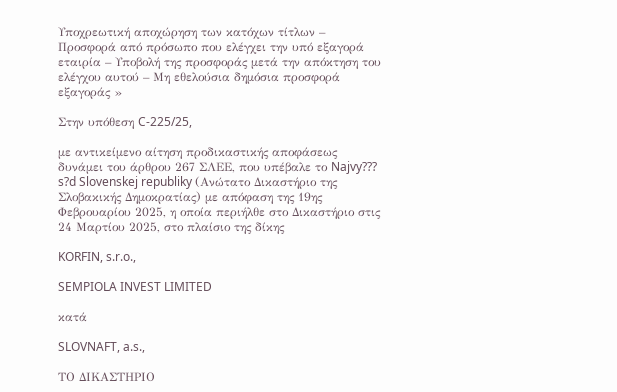Υποχρεωτική αποχώρηση των κατόχων τίτλων – Προσφορά από πρόσωπο που ελέγχει την υπό εξαγορά εταιρία – Υποβολή της προσφοράς μετά την απόκτηση του ελέγχου αυτού – Μη εθελούσια δημόσια προσφορά εξαγοράς »

Στην υπόθεση C-225/25,

με αντικείμενο αίτηση προδικαστικής αποφάσεως δυνάμει του άρθρου 267 ΣΛΕΕ, που υπέβαλε το Najvy??? s?d Slovenskej republiky (Ανώτατο Δικαστήριο της Σλοβακικής Δημοκρατίας) με απόφαση της 19ης Φεβρουαρίου 2025, η οποία περιήλθε στο Δικαστήριο στις 24 Μαρτίου 2025, στο πλαίσιο της δίκης

KORFIN, s.r.o.,

SEMPIOLA INVEST LIMITED

κατά

SLOVNAFT, a.s.,

ΤΟ ΔΙΚΑΣΤΗΡΙΟ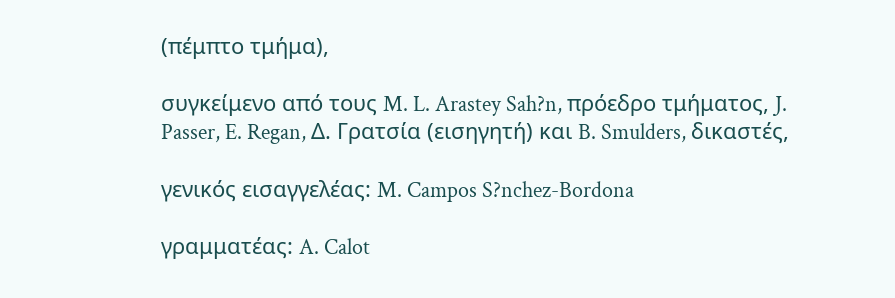(πέμπτο τμήμα),

συγκείμενο από τους M. L. Arastey Sah?n, πρόεδρο τμήματος, J. Passer, E. Regan, Δ. Γρατσία (εισηγητή) και B. Smulders, δικαστές,

γενικός εισαγγελέας: M. Campos S?nchez-Bordona

γραμματέας: A. Calot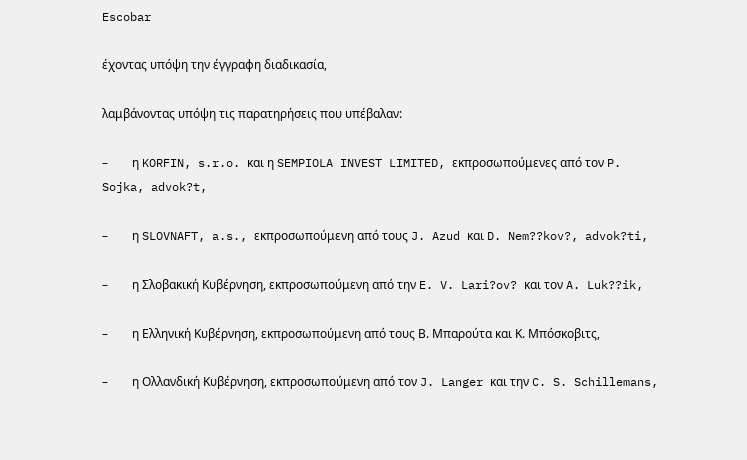Escobar

έχοντας υπόψη την έγγραφη διαδικασία,

λαμβάνοντας υπόψη τις παρατηρήσεις που υπέβαλαν:

–        η KORFIN, s.r.o. και η SEMPIOLA INVEST LIMITED, εκπροσωπούμενες από τον P. Sojka, advok?t,

–        η SLOVNAFT, a.s., εκπροσωπούμενη από τους J. Azud και D. Nem??kov?, advok?ti,

–        η Σλοβακική Κυβέρνηση, εκπροσωπούμενη από την E. V. Lari?ov? και τον A. Luk??ik,

–        η Ελληνική Κυβέρνηση, εκπροσωπούμενη από τους Β. Μπαρούτα και Κ. Μπόσκοβιτς,

–        η Ολλανδική Κυβέρνηση, εκπροσωπούμενη από τον J. Langer και την C. S. Schillemans,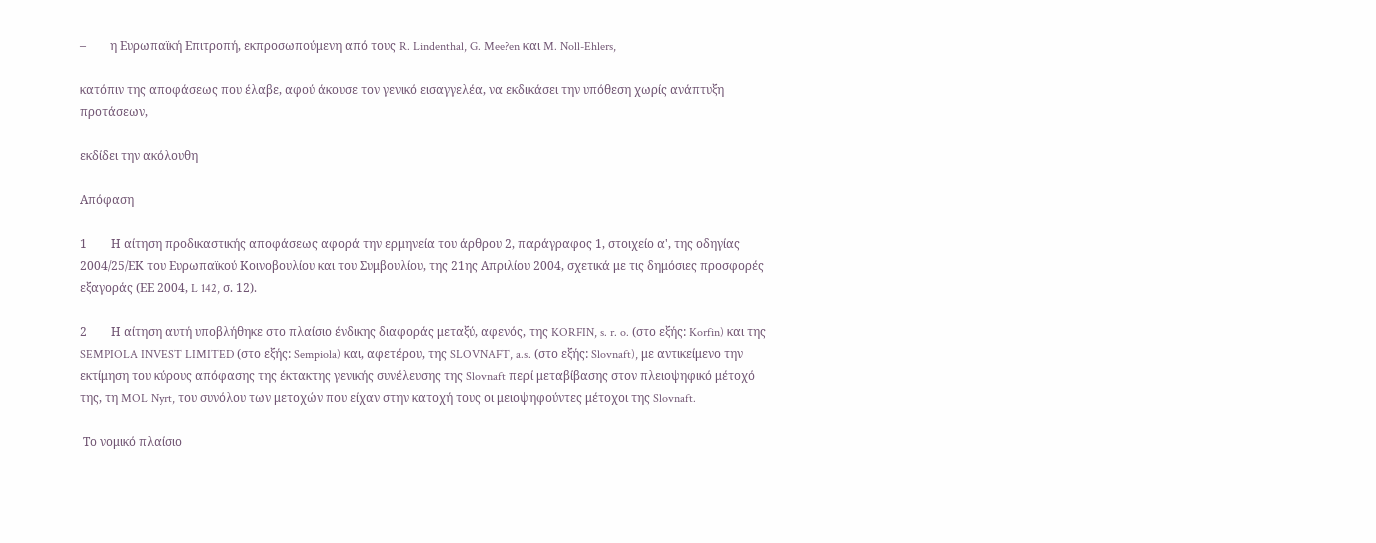–        η Ευρωπαϊκή Επιτροπή, εκπροσωπούμενη από τους R. Lindenthal, G. Mee?en και M. Noll-Ehlers,

κατόπιν της αποφάσεως που έλαβε, αφού άκουσε τον γενικό εισαγγελέα, να εκδικάσει την υπόθεση χωρίς ανάπτυξη προτάσεων,

εκδίδει την ακόλουθη

Απόφαση

1        Η αίτηση προδικαστικής αποφάσεως αφορά την ερμηνεία του άρθρου 2, παράγραφος 1, στοιχείο α', της οδηγίας 2004/25/ΕΚ του Ευρωπαϊκού Κοινοβουλίου και του Συμβουλίου, της 21ης Απριλίου 2004, σχετικά με τις δημόσιες προσφορές εξαγοράς (ΕΕ 2004, L 142, σ. 12).

2        Η αίτηση αυτή υποβλήθηκε στο πλαίσιο ένδικης διαφοράς μεταξύ, αφενός, της KORFIN, s. r. o. (στο εξής: Korfin) και της SEMPIOLA INVEST LIMITED (στο εξής: Sempiola) και, αφετέρου, της SLOVNAFT, a.s. (στο εξής: Slovnaft), με αντικείμενο την εκτίμηση του κύρους απόφασης της έκτακτης γενικής συνέλευσης της Slovnaft περί μεταβίβασης στον πλειοψηφικό μέτοχό της, τη MOL Nyrt, του συνόλου των μετοχών που είχαν στην κατοχή τους οι μειοψηφούντες μέτοχοι της Slovnaft.

 Το νομικό πλαίσιο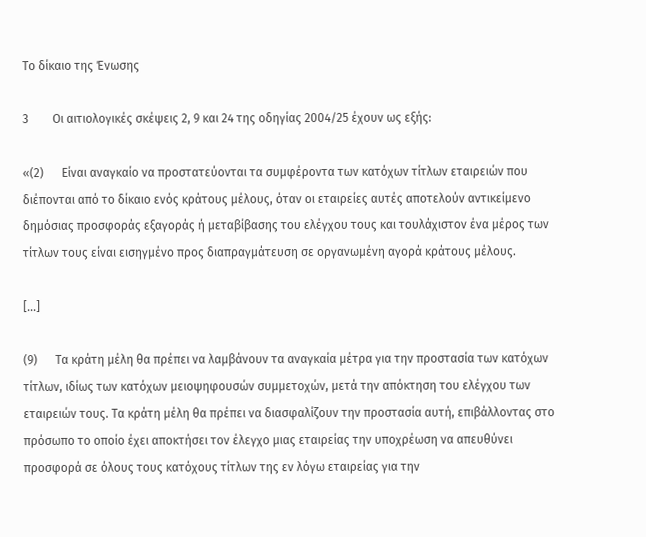Το δίκαιο της Ένωσης

3        Οι αιτιολογικές σκέψεις 2, 9 και 24 της οδηγίας 2004/25 έχουν ως εξής:

«(2)      Είναι αναγκαίο να προστατεύονται τα συμφέροντα των κατόχων τίτλων εταιρειών που διέπονται από το δίκαιο ενός κράτους μέλους, όταν οι εταιρείες αυτές αποτελούν αντικείμενο δημόσιας προσφοράς εξαγοράς ή μεταβίβασης του ελέγχου τους και τουλάχιστον ένα μέρος των τίτλων τους είναι εισηγμένο προς διαπραγμάτευση σε οργανωμένη αγορά κράτους μέλους.

[...]

(9)      Τα κράτη μέλη θα πρέπει να λαμβάνουν τα αναγκαία μέτρα για την προστασία των κατόχων τίτλων, ιδίως των κατόχων μειοψηφουσών συμμετοχών, μετά την απόκτηση του ελέγχου των εταιρειών τους. Τα κράτη μέλη θα πρέπει να διασφαλίζουν την προστασία αυτή, επιβάλλοντας στο πρόσωπο το οποίο έχει αποκτήσει τον έλεγχο μιας εταιρείας την υποχρέωση να απευθύνει προσφορά σε όλους τους κατόχους τίτλων της εν λόγω εταιρείας για την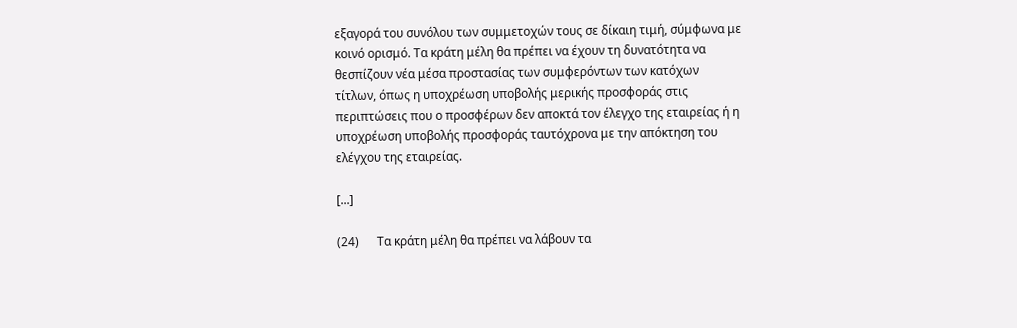εξαγορά του συνόλου των συμμετοχών τους σε δίκαιη τιμή, σύμφωνα με κοινό ορισμό. Τα κράτη μέλη θα πρέπει να έχουν τη δυνατότητα να θεσπίζουν νέα μέσα προστασίας των συμφερόντων των κατόχων τίτλων, όπως η υποχρέωση υποβολής μερικής προσφοράς στις περιπτώσεις που ο προσφέρων δεν αποκτά τον έλεγχο της εταιρείας ή η υποχρέωση υποβολής προσφοράς ταυτόχρονα με την απόκτηση του ελέγχου της εταιρείας.

[...]

(24)      Τα κράτη μέλη θα πρέπει να λάβουν τα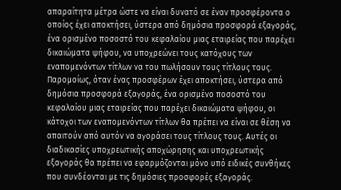απαραίτητα μέτρα ώστε να είναι δυνατό σε έναν προσφέροντα ο οποίος έχει αποκτήσει, ύστερα από δημόσια προσφορά εξαγοράς, ένα ορισμένο ποσοστό του κεφαλαίου μιας εταιρείας που παρέχει δικαιώματα ψήφου, να υποχρεώνει τους κατόχους των εναπομενόντων τίτλων να του πωλήσουν τους τίτλους τους. Παρομοίως, όταν ένας προσφέρων έχει αποκτήσει, ύστερα από δημόσια προσφορά εξαγοράς, ένα ορισμένο ποσοστό του κεφαλαίου μιας εταιρείας που παρέχει δικαιώματα ψήφου, οι κάτοχοι των εναπομενόντων τίτλων θα πρέπει να είναι σε θέση να απαιτούν από αυτόν να αγοράσει τους τίτλους τους. Αυτές οι διαδικασίες υποχρεωτικής αποχώρησης και υποχρεωτικής εξαγοράς θα πρέπει να εφαρμόζονται μόνο υπό ειδικές συνθήκες που συνδέονται με τις δημόσιες προσφορές εξαγοράς.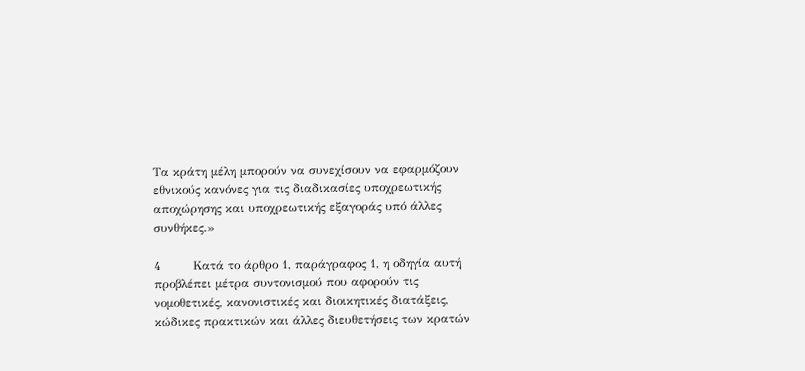Τα κράτη μέλη μπορούν να συνεχίσουν να εφαρμόζουν εθνικούς κανόνες για τις διαδικασίες υποχρεωτικής αποχώρησης και υποχρεωτικής εξαγοράς υπό άλλες συνθήκες.»

4        Κατά το άρθρο 1, παράγραφος 1, η οδηγία αυτή προβλέπει μέτρα συντονισμού που αφορούν τις νομοθετικές, κανονιστικές και διοικητικές διατάξεις, κώδικες πρακτικών και άλλες διευθετήσεις των κρατών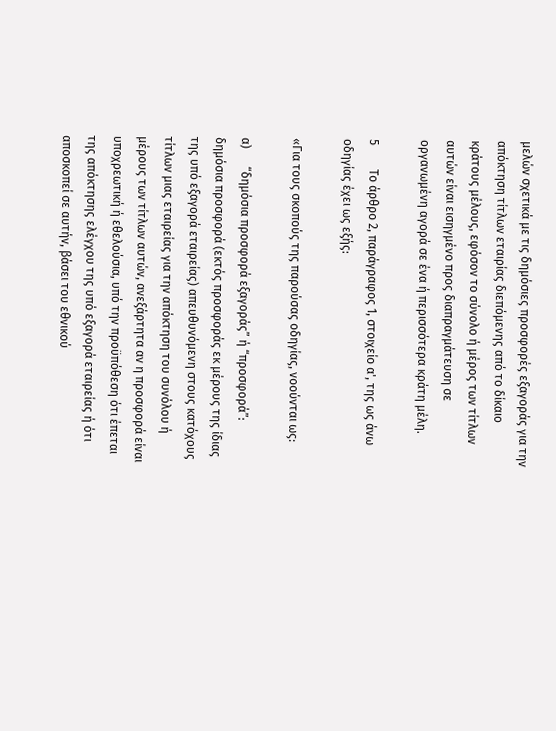μελών σχετικά με τις δημόσιες προσφορές εξαγοράς για την απόκτηση τίτλων εταιρίας διεπόμενης από το δίκαιο κράτους μέλους, εφόσον το σύνολο ή μέρος των τίτλων αυτών είναι εισηγμένο προς διαπραγμάτευση σε οργανωμένη αγορά σε ένα ή περισσότερα κράτη μέλη.

5        Το άρθρο 2, παράγραφος 1, στοιχείο α', της ως άνω οδηγίας έχει ως εξής:

«Για τους σκοπούς της παρούσας οδηγίας, νοούνται ως:

α)      “δημόσια προσφορά εξαγοράς” ή “προσφορά”: δημόσια προσφορά (εκτός προσφοράς εκ μέρους της ίδιας της υπό εξαγορά εταιρείας) απευθυνόμενη στους κατόχους τίτλων μιας εταιρείας για την απόκτηση του συνόλου ή μέρους των τίτλων αυτών, ανεξάρτητα αν η προσφορά είναι υποχρεωτική ή εθελούσια, υπό την προϋπόθεση ότι έπεται της απόκτησης ελέγχου της υπό εξαγορά εταιρείας ή ότι αποσκοπεί σε αυτήν, βάσει του εθνικού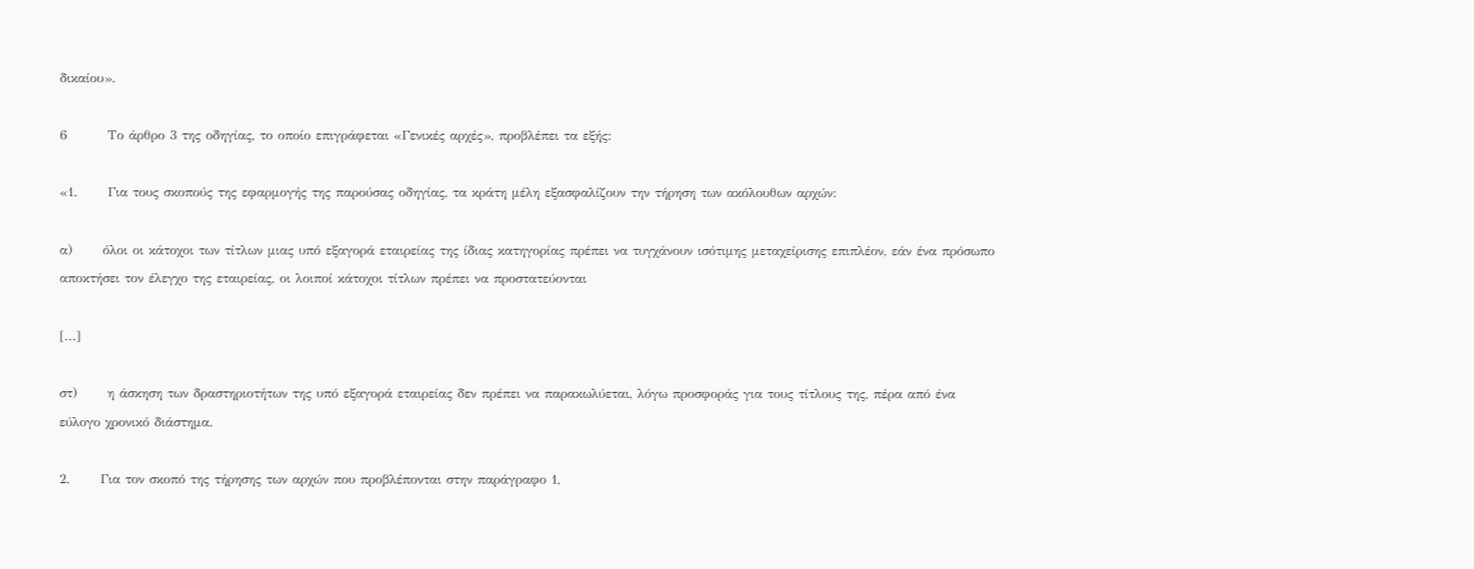δικαίου».

6        Το άρθρο 3 της οδηγίας, το οποίο επιγράφεται «Γενικές αρχές», προβλέπει τα εξής:

«1.      Για τους σκοπούς της εφαρμογής της παρούσας οδηγίας, τα κράτη μέλη εξασφαλίζουν την τήρηση των ακόλουθων αρχών:

α)      όλοι οι κάτοχοι των τίτλων μιας υπό εξαγορά εταιρείας της ίδιας κατηγορίας πρέπει να τυγχάνουν ισότιμης μεταχείρισης επιπλέον, εάν ένα πρόσωπο αποκτήσει τον έλεγχο της εταιρείας, οι λοιποί κάτοχοι τίτλων πρέπει να προστατεύονται

[...]

στ)      η άσκηση των δραστηριοτήτων της υπό εξαγορά εταιρείας δεν πρέπει να παρακωλύεται, λόγω προσφοράς για τους τίτλους της, πέρα από ένα εύλογο χρονικό διάστημα.

2.      Για τον σκοπό της τήρησης των αρχών που προβλέπονται στην παράγραφο 1,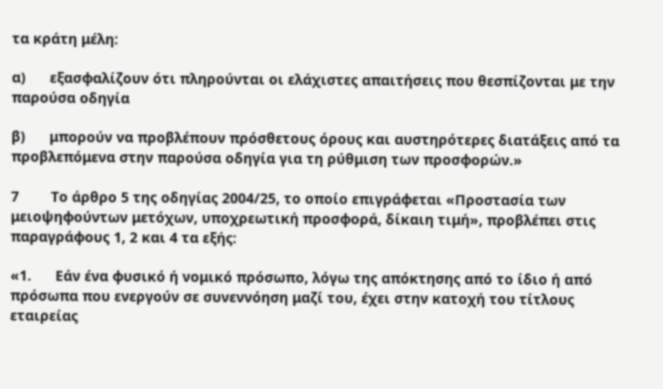τα κράτη μέλη:

α)      εξασφαλίζουν ότι πληρούνται οι ελάχιστες απαιτήσεις που θεσπίζονται με την παρούσα οδηγία

β)      μπορούν να προβλέπουν πρόσθετους όρους και αυστηρότερες διατάξεις από τα προβλεπόμενα στην παρούσα οδηγία για τη ρύθμιση των προσφορών.»

7        Το άρθρο 5 της οδηγίας 2004/25, το οποίο επιγράφεται «Προστασία των μειοψηφούντων μετόχων, υποχρεωτική προσφορά, δίκαιη τιμή», προβλέπει στις παραγράφους 1, 2 και 4 τα εξής:

«1.      Εάν ένα φυσικό ή νομικό πρόσωπο, λόγω της απόκτησης από το ίδιο ή από πρόσωπα που ενεργούν σε συνεννόηση μαζί του, έχει στην κατοχή του τίτλους εταιρείας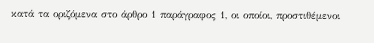κατά τα οριζόμενα στο άρθρο 1 παράγραφος 1, οι οποίοι, προστιθέμενοι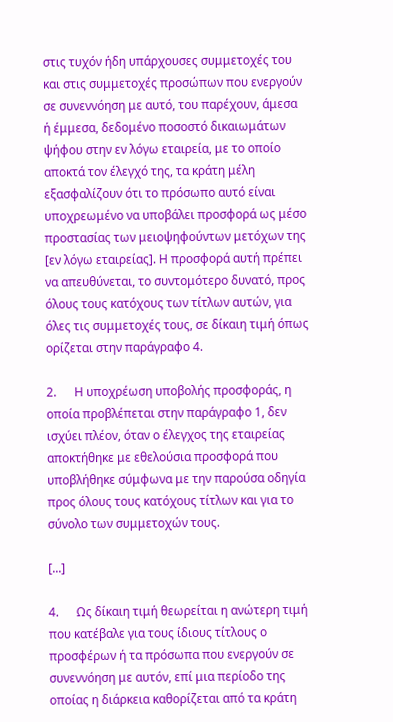στις τυχόν ήδη υπάρχουσες συμμετοχές του και στις συμμετοχές προσώπων που ενεργούν σε συνεννόηση με αυτό, του παρέχουν, άμεσα ή έμμεσα, δεδομένο ποσοστό δικαιωμάτων ψήφου στην εν λόγω εταιρεία, με το οποίο αποκτά τον έλεγχό της, τα κράτη μέλη εξασφαλίζουν ότι το πρόσωπο αυτό είναι υποχρεωμένο να υποβάλει προσφορά ως μέσο προστασίας των μειοψηφούντων μετόχων της [εν λόγω εταιρείας]. Η προσφορά αυτή πρέπει να απευθύνεται, το συντομότερο δυνατό, προς όλους τους κατόχους των τίτλων αυτών, για όλες τις συμμετοχές τους, σε δίκαιη τιμή όπως ορίζεται στην παράγραφο 4.

2.      Η υποχρέωση υποβολής προσφοράς, η οποία προβλέπεται στην παράγραφο 1, δεν ισχύει πλέον, όταν ο έλεγχος της εταιρείας αποκτήθηκε με εθελούσια προσφορά που υποβλήθηκε σύμφωνα με την παρούσα οδηγία προς όλους τους κατόχους τίτλων και για το σύνολο των συμμετοχών τους.

[...]

4.      Ως δίκαιη τιμή θεωρείται η ανώτερη τιμή που κατέβαλε για τους ίδιους τίτλους ο προσφέρων ή τα πρόσωπα που ενεργούν σε συνεννόηση με αυτόν, επί μια περίοδο της οποίας η διάρκεια καθορίζεται από τα κράτη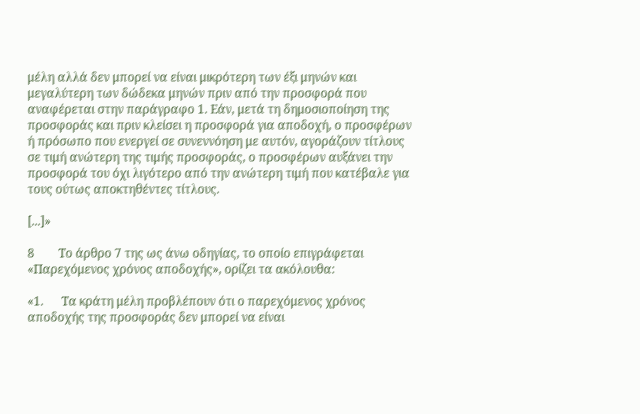μέλη αλλά δεν μπορεί να είναι μικρότερη των έξι μηνών και μεγαλύτερη των δώδεκα μηνών πριν από την προσφορά που αναφέρεται στην παράγραφο 1. Εάν, μετά τη δημοσιοποίηση της προσφοράς και πριν κλείσει η προσφορά για αποδοχή, ο προσφέρων ή πρόσωπο που ενεργεί σε συνεννόηση με αυτόν, αγοράζουν τίτλους σε τιμή ανώτερη της τιμής προσφοράς, ο προσφέρων αυξάνει την προσφορά του όχι λιγότερο από την ανώτερη τιμή που κατέβαλε για τους ούτως αποκτηθέντες τίτλους.

[...]»

8        Το άρθρο 7 της ως άνω οδηγίας, το οποίο επιγράφεται «Παρεχόμενος χρόνος αποδοχής», ορίζει τα ακόλουθα:

«1.      Τα κράτη μέλη προβλέπουν ότι ο παρεχόμενος χρόνος αποδοχής της προσφοράς δεν μπορεί να είναι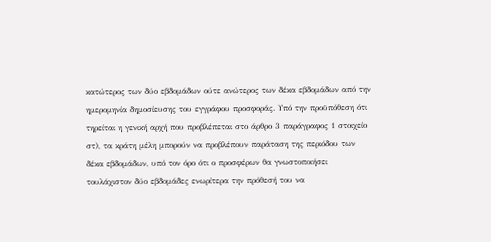κατώτερος των δύο εβδομάδων ούτε ανώτερος των δέκα εβδομάδων από την ημερομηνία δημοσίευσης του εγγράφου προσφοράς. Υπό την προϋπόθεση ότι τηρείται η γενική αρχή που προβλέπεται στο άρθρο 3 παράγραφος 1 στοιχείο στ), τα κράτη μέλη μπορούν να προβλέπουν παράταση της περιόδου των δέκα εβδομάδων, υπό τον όρο ότι ο προσφέρων θα γνωστοποιήσει τουλάχιστον δύο εβδομάδες ενωρίτερα την πρόθεσή του να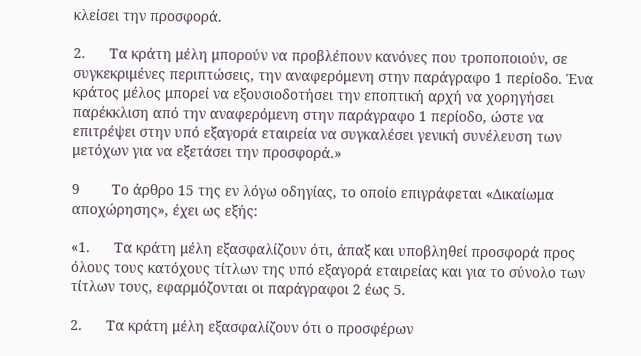κλείσει την προσφορά.

2.      Τα κράτη μέλη μπορούν να προβλέπουν κανόνες που τροποποιούν, σε συγκεκριμένες περιπτώσεις, την αναφερόμενη στην παράγραφο 1 περίοδο. Ένα κράτος μέλος μπορεί να εξουσιοδοτήσει την εποπτική αρχή να χορηγήσει παρέκκλιση από την αναφερόμενη στην παράγραφο 1 περίοδο, ώστε να επιτρέψει στην υπό εξαγορά εταιρεία να συγκαλέσει γενική συνέλευση των μετόχων για να εξετάσει την προσφορά.»

9        Το άρθρο 15 της εν λόγω οδηγίας, το οποίο επιγράφεται «Δικαίωμα αποχώρησης», έχει ως εξής:

«1.      Τα κράτη μέλη εξασφαλίζουν ότι, άπαξ και υποβληθεί προσφορά προς όλους τους κατόχους τίτλων της υπό εξαγορά εταιρείας και για το σύνολο των τίτλων τους, εφαρμόζονται οι παράγραφοι 2 έως 5.

2.      Τα κράτη μέλη εξασφαλίζουν ότι ο προσφέρων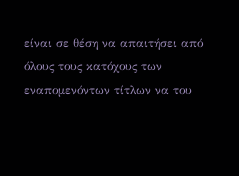είναι σε θέση να απαιτήσει από όλους τους κατόχους των εναπομενόντων τίτλων να του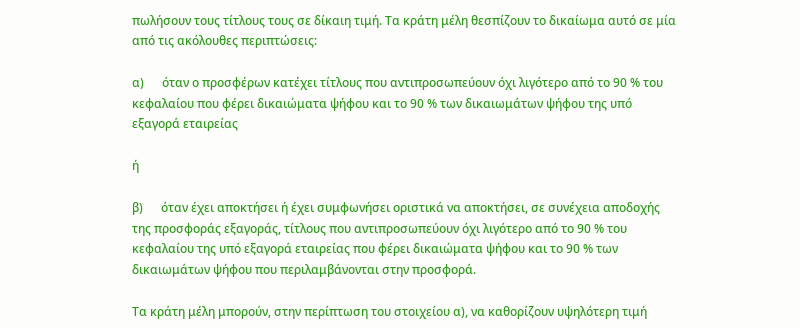πωλήσουν τους τίτλους τους σε δίκαιη τιμή. Τα κράτη μέλη θεσπίζουν το δικαίωμα αυτό σε μία από τις ακόλουθες περιπτώσεις:

α)      όταν ο προσφέρων κατέχει τίτλους που αντιπροσωπεύουν όχι λιγότερο από το 90 % του κεφαλαίου που φέρει δικαιώματα ψήφου και το 90 % των δικαιωμάτων ψήφου της υπό εξαγορά εταιρείας

ή

β)      όταν έχει αποκτήσει ή έχει συμφωνήσει οριστικά να αποκτήσει, σε συνέχεια αποδοχής της προσφοράς εξαγοράς, τίτλους που αντιπροσωπεύουν όχι λιγότερο από το 90 % του κεφαλαίου της υπό εξαγορά εταιρείας που φέρει δικαιώματα ψήφου και το 90 % των δικαιωμάτων ψήφου που περιλαμβάνονται στην προσφορά.

Τα κράτη μέλη μπορούν, στην περίπτωση του στοιχείου α), να καθορίζουν υψηλότερη τιμή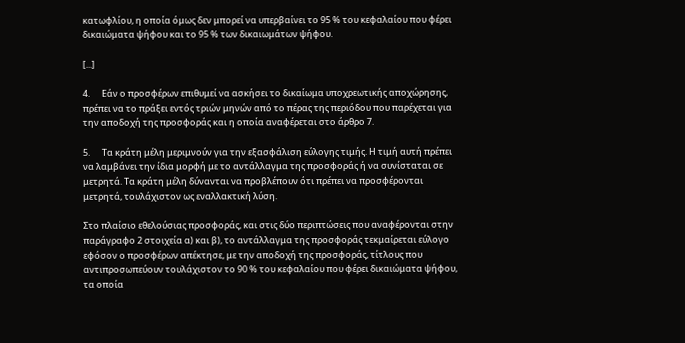κατωφλίου, η οποία όμως δεν μπορεί να υπερβαίνει το 95 % του κεφαλαίου που φέρει δικαιώματα ψήφου και το 95 % των δικαιωμάτων ψήφου.

[...]

4.      Εάν ο προσφέρων επιθυμεί να ασκήσει το δικαίωμα υποχρεωτικής αποχώρησης, πρέπει να το πράξει εντός τριών μηνών από το πέρας της περιόδου που παρέχεται για την αποδοχή της προσφοράς και η οποία αναφέρεται στο άρθρο 7.

5.      Τα κράτη μέλη μεριμνούν για την εξασφάλιση εύλογης τιμής. Η τιμή αυτή πρέπει να λαμβάνει την ίδια μορφή με το αντάλλαγμα της προσφοράς ή να συνίσταται σε μετρητά. Τα κράτη μέλη δύνανται να προβλέπουν ότι πρέπει να προσφέρονται μετρητά, τουλάχιστον ως εναλλακτική λύση.

Στο πλαίσιο εθελούσιας προσφοράς, και στις δύο περιπτώσεις που αναφέρονται στην παράγραφο 2 στοιχεία α) και β), το αντάλλαγμα της προσφοράς τεκμαίρεται εύλογο εφόσον ο προσφέρων απέκτησε, με την αποδοχή της προσφοράς, τίτλους που αντιπροσωπεύουν τουλάχιστον το 90 % του κεφαλαίου που φέρει δικαιώματα ψήφου, τα οποία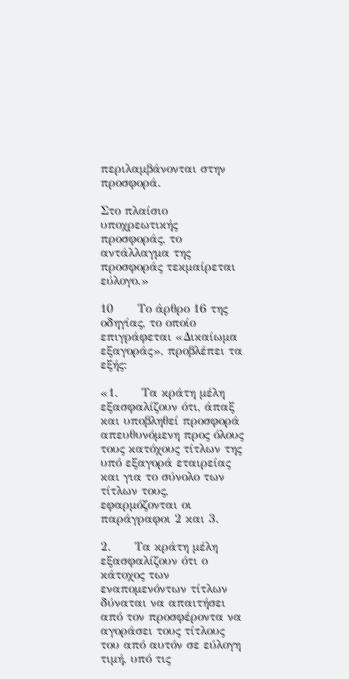περιλαμβάνονται στην προσφορά.

Στο πλαίσιο υποχρεωτικής προσφοράς, το αντάλλαγμα της προσφοράς τεκμαίρεται εύλογο.»

10      Το άρθρο 16 της οδηγίας, το οποίο επιγράφεται «Δικαίωμα εξαγοράς», προβλέπει τα εξής:

«1.      Τα κράτη μέλη εξασφαλίζουν ότι, άπαξ και υποβληθεί προσφορά απευθυνόμενη προς όλους τους κατόχους τίτλων της υπό εξαγορά εταιρείας και για το σύνολο των τίτλων τους, εφαρμόζονται οι παράγραφοι 2 και 3.

2.      Τα κράτη μέλη εξασφαλίζουν ότι ο κάτοχος των εναπομενόντων τίτλων δύναται να απαιτήσει από τον προσφέροντα να αγοράσει τους τίτλους του από αυτόν σε εύλογη τιμή, υπό τις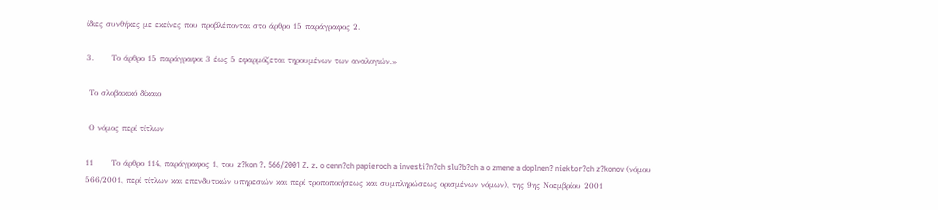ίδιες συνθήκες με εκείνες που προβλέπονται στο άρθρο 15 παράγραφος 2.

3.      Το άρθρο 15 παράγραφοι 3 έως 5 εφαρμόζεται τηρουμένων των αναλογιών.»

 Το σλοβακικό δίκαιο

 Ο νόμος περί τίτλων

11      Το άρθρο 114, παράγραφος 1, του z?kon ?. 566/2001 Z. z. o cenn?ch papieroch a investi?n?ch slu?b?ch a o zmene a doplnen? niektor?ch z?konov (νόμου 566/2001, περί τίτλων και επενδυτικών υπηρεσιών και περί τροποποιήσεως και συμπληρώσεως ορισμένων νόμων), της 9ης Νοεμβρίου 2001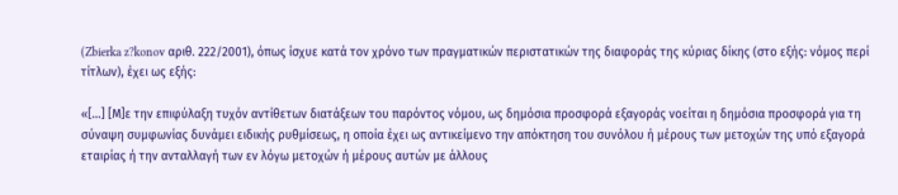(Zbierka z?konov αριθ. 222/2001), όπως ίσχυε κατά τον χρόνο των πραγματικών περιστατικών της διαφοράς της κύριας δίκης (στο εξής: νόμος περί τίτλων), έχει ως εξής:

«[...] [Μ]ε την επιφύλαξη τυχόν αντίθετων διατάξεων του παρόντος νόμου, ως δημόσια προσφορά εξαγοράς νοείται η δημόσια προσφορά για τη σύναψη συμφωνίας δυνάμει ειδικής ρυθμίσεως, η οποία έχει ως αντικείμενο την απόκτηση του συνόλου ή μέρους των μετοχών της υπό εξαγορά εταιρίας ή την ανταλλαγή των εν λόγω μετοχών ή μέρους αυτών με άλλους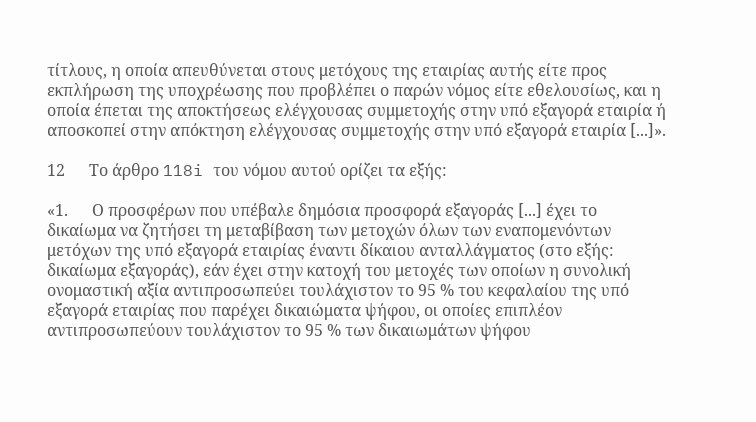τίτλους, η οποία απευθύνεται στους μετόχους της εταιρίας αυτής είτε προς εκπλήρωση της υποχρέωσης που προβλέπει ο παρών νόμος είτε εθελουσίως, και η οποία έπεται της αποκτήσεως ελέγχουσας συμμετοχής στην υπό εξαγορά εταιρία ή αποσκοπεί στην απόκτηση ελέγχουσας συμμετοχής στην υπό εξαγορά εταιρία [...]».

12      Το άρθρο 118i του νόμου αυτού ορίζει τα εξής:

«1.      Ο προσφέρων που υπέβαλε δημόσια προσφορά εξαγοράς [...] έχει το δικαίωμα να ζητήσει τη μεταβίβαση των μετοχών όλων των εναπομενόντων μετόχων της υπό εξαγορά εταιρίας έναντι δίκαιου ανταλλάγματος (στο εξής: δικαίωμα εξαγοράς), εάν έχει στην κατοχή του μετοχές των οποίων η συνολική ονομαστική αξία αντιπροσωπεύει τουλάχιστον το 95 % του κεφαλαίου της υπό εξαγορά εταιρίας που παρέχει δικαιώματα ψήφου, οι οποίες επιπλέον αντιπροσωπεύουν τουλάχιστον το 95 % των δικαιωμάτων ψήφου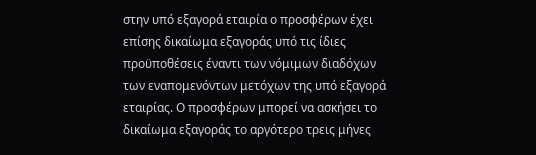στην υπό εξαγορά εταιρία ο προσφέρων έχει επίσης δικαίωμα εξαγοράς υπό τις ίδιες προϋποθέσεις έναντι των νόμιμων διαδόχων των εναπομενόντων μετόχων της υπό εξαγορά εταιρίας. Ο προσφέρων μπορεί να ασκήσει το δικαίωμα εξαγοράς το αργότερο τρεις μήνες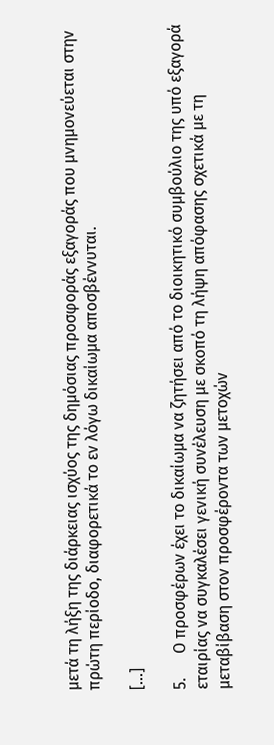μετά τη λήξη της διάρκειας ισχύος της δημόσιας προσφοράς εξαγοράς που μνημονεύεται στην πρώτη περίοδο, διαφορετικά το εν λόγω δικαίωμα αποσβέννυται.

[...]

5.      Ο προσφέρων έχει το δικαίωμα να ζητήσει από το διοικητικό συμβούλιο της υπό εξαγορά εταιρίας να συγκαλέσει γενική συνέλευση με σκοπό τη λήψη απόφασης σχετικά με τη μεταβίβαση στον προσφέροντα των μετοχών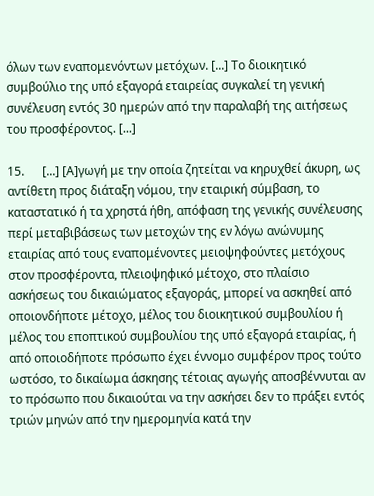όλων των εναπομενόντων μετόχων. [...] Το διοικητικό συμβούλιο της υπό εξαγορά εταιρείας συγκαλεί τη γενική συνέλευση εντός 30 ημερών από την παραλαβή της αιτήσεως του προσφέροντος. [...]

15.      [...] [Α]γωγή με την οποία ζητείται να κηρυχθεί άκυρη, ως αντίθετη προς διάταξη νόμου, την εταιρική σύμβαση, το καταστατικό ή τα χρηστά ήθη, απόφαση της γενικής συνέλευσης περί μεταβιβάσεως των μετοχών της εν λόγω ανώνυμης εταιρίας από τους εναπομένοντες μειοψηφούντες μετόχους στον προσφέροντα, πλειοψηφικό μέτοχο, στο πλαίσιο ασκήσεως του δικαιώματος εξαγοράς, μπορεί να ασκηθεί από οποιονδήποτε μέτοχο, μέλος του διοικητικού συμβουλίου ή μέλος του εποπτικού συμβουλίου της υπό εξαγορά εταιρίας, ή από οποιοδήποτε πρόσωπο έχει έννομο συμφέρον προς τούτο ωστόσο, το δικαίωμα άσκησης τέτοιας αγωγής αποσβέννυται αν το πρόσωπο που δικαιούται να την ασκήσει δεν το πράξει εντός τριών μηνών από την ημερομηνία κατά την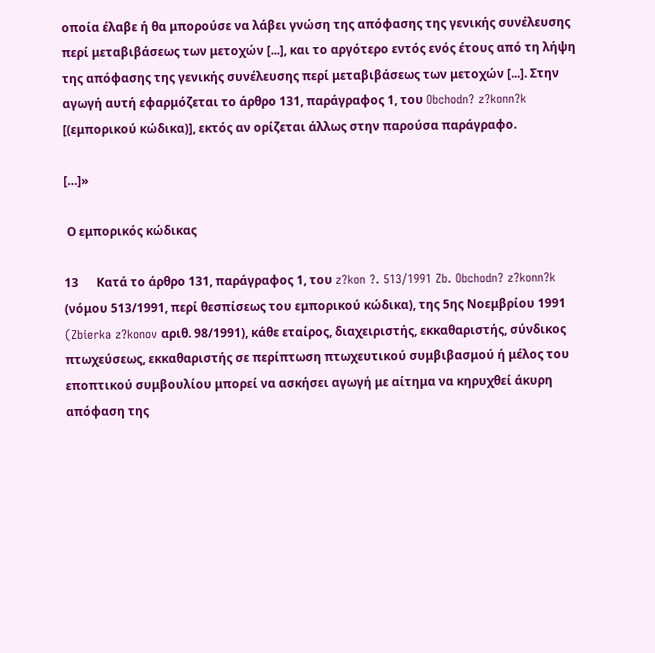οποία έλαβε ή θα μπορούσε να λάβει γνώση της απόφασης της γενικής συνέλευσης περί μεταβιβάσεως των μετοχών [...], και το αργότερο εντός ενός έτους από τη λήψη της απόφασης της γενικής συνέλευσης περί μεταβιβάσεως των μετοχών [...]. Στην αγωγή αυτή εφαρμόζεται το άρθρο 131, παράγραφος 1, του Obchodn? z?konn?k [(εμπορικού κώδικα)], εκτός αν ορίζεται άλλως στην παρούσα παράγραφο.

[…]»

 Ο εμπορικός κώδικας

13      Κατά το άρθρο 131, παράγραφος 1, του z?kon ?. 513/1991 Zb. Obchodn? z?konn?k (νόμου 513/1991, περί θεσπίσεως του εμπορικού κώδικα), της 5ης Νοεμβρίου 1991 (Zbierka z?konov αριθ. 98/1991), κάθε εταίρος, διαχειριστής, εκκαθαριστής, σύνδικος πτωχεύσεως, εκκαθαριστής σε περίπτωση πτωχευτικού συμβιβασμού ή μέλος του εποπτικού συμβουλίου μπορεί να ασκήσει αγωγή με αίτημα να κηρυχθεί άκυρη απόφαση της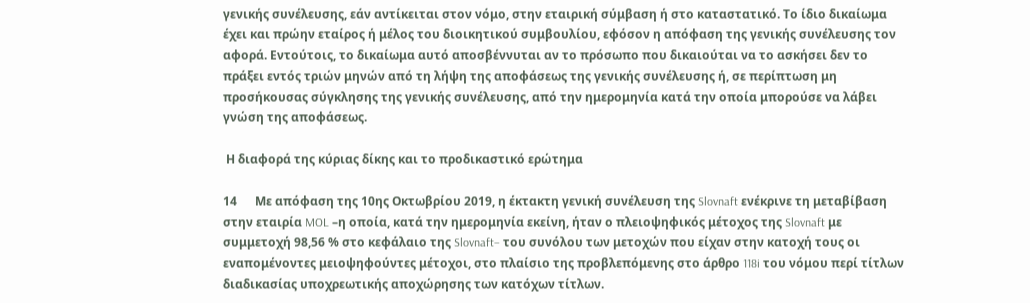γενικής συνέλευσης, εάν αντίκειται στον νόμο, στην εταιρική σύμβαση ή στο καταστατικό. Το ίδιο δικαίωμα έχει και πρώην εταίρος ή μέλος του διοικητικού συμβουλίου, εφόσον η απόφαση της γενικής συνέλευσης τον αφορά. Εντούτοις, το δικαίωμα αυτό αποσβέννυται αν το πρόσωπο που δικαιούται να το ασκήσει δεν το πράξει εντός τριών μηνών από τη λήψη της αποφάσεως της γενικής συνέλευσης ή, σε περίπτωση μη προσήκουσας σύγκλησης της γενικής συνέλευσης, από την ημερομηνία κατά την οποία μπορούσε να λάβει γνώση της αποφάσεως.

 Η διαφορά της κύριας δίκης και το προδικαστικό ερώτημα

14      Με απόφαση της 10ης Οκτωβρίου 2019, η έκτακτη γενική συνέλευση της Slovnaft ενέκρινε τη μεταβίβαση στην εταιρία MOL –η οποία, κατά την ημερομηνία εκείνη, ήταν ο πλειοψηφικός μέτοχος της Slovnaft με συμμετοχή 98,56 % στο κεφάλαιο της Slovnaft– του συνόλου των μετοχών που είχαν στην κατοχή τους οι εναπομένοντες μειοψηφούντες μέτοχοι, στο πλαίσιο της προβλεπόμενης στο άρθρο 118i του νόμου περί τίτλων διαδικασίας υποχρεωτικής αποχώρησης των κατόχων τίτλων.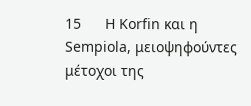15      Η Korfin και η Sempiola, μειοψηφούντες μέτοχοι της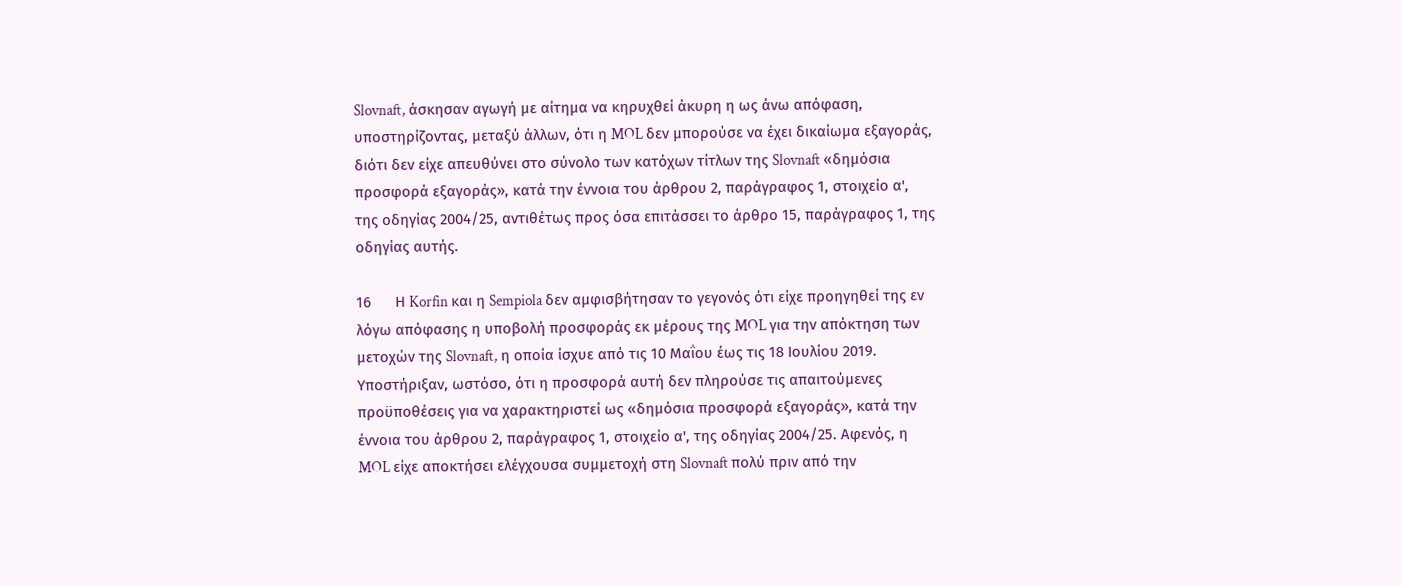Slovnaft, άσκησαν αγωγή με αίτημα να κηρυχθεί άκυρη η ως άνω απόφαση, υποστηρίζοντας, μεταξύ άλλων, ότι η MOL δεν μπορούσε να έχει δικαίωμα εξαγοράς, διότι δεν είχε απευθύνει στο σύνολο των κατόχων τίτλων της Slovnaft «δημόσια προσφορά εξαγοράς», κατά την έννοια του άρθρου 2, παράγραφος 1, στοιχείο α', της οδηγίας 2004/25, αντιθέτως προς όσα επιτάσσει το άρθρο 15, παράγραφος 1, της οδηγίας αυτής.

16      Η Korfin και η Sempiola δεν αμφισβήτησαν το γεγονός ότι είχε προηγηθεί της εν λόγω απόφασης η υποβολή προσφοράς εκ μέρους της MOL για την απόκτηση των μετοχών της Slovnaft, η οποία ίσχυε από τις 10 Μαΐου έως τις 18 Ιουλίου 2019. Υποστήριξαν, ωστόσο, ότι η προσφορά αυτή δεν πληρούσε τις απαιτούμενες προϋποθέσεις για να χαρακτηριστεί ως «δημόσια προσφορά εξαγοράς», κατά την έννοια του άρθρου 2, παράγραφος 1, στοιχείο α', της οδηγίας 2004/25. Αφενός, η MOL είχε αποκτήσει ελέγχουσα συμμετοχή στη Slovnaft πολύ πριν από την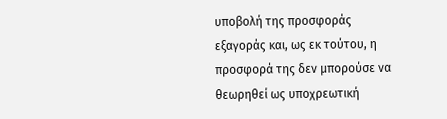υποβολή της προσφοράς εξαγοράς και, ως εκ τούτου, η προσφορά της δεν μπορούσε να θεωρηθεί ως υποχρεωτική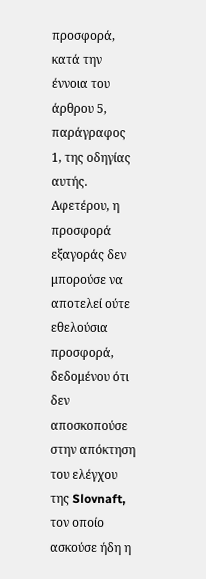προσφορά, κατά την έννοια του άρθρου 5, παράγραφος 1, της οδηγίας αυτής. Αφετέρου, η προσφορά εξαγοράς δεν μπορούσε να αποτελεί ούτε εθελούσια προσφορά, δεδομένου ότι δεν αποσκοπούσε στην απόκτηση του ελέγχου της Slovnaft, τον οποίο ασκούσε ήδη η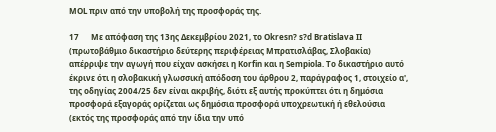MOL πριν από την υποβολή της προσφοράς της.

17      Με απόφαση της 13ης Δεκεμβρίου 2021, το Okresn? s?d Bratislava II (πρωτοβάθμιο δικαστήριο δεύτερης περιφέρειας Μπρατισλάβας, Σλοβακία) απέρριψε την αγωγή που είχαν ασκήσει η Korfin και η Sempiola. Το δικαστήριο αυτό έκρινε ότι η σλοβακική γλωσσική απόδοση του άρθρου 2, παράγραφος 1, στοιχείο α', της οδηγίας 2004/25 δεν είναι ακριβής, διότι εξ αυτής προκύπτει ότι η δημόσια προσφορά εξαγοράς ορίζεται ως δημόσια προσφορά υποχρεωτική ή εθελούσια (εκτός της προσφοράς από την ίδια την υπό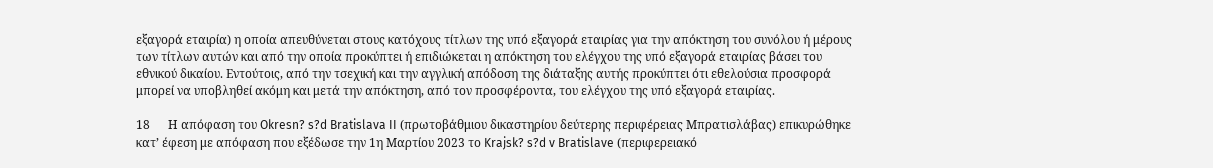εξαγορά εταιρία) η οποία απευθύνεται στους κατόχους τίτλων της υπό εξαγορά εταιρίας για την απόκτηση του συνόλου ή μέρους των τίτλων αυτών και από την οποία προκύπτει ή επιδιώκεται η απόκτηση του ελέγχου της υπό εξαγορά εταιρίας βάσει του εθνικού δικαίου. Εντούτοις, από την τσεχική και την αγγλική απόδοση της διάταξης αυτής προκύπτει ότι εθελούσια προσφορά μπορεί να υποβληθεί ακόμη και μετά την απόκτηση, από τον προσφέροντα, του ελέγχου της υπό εξαγορά εταιρίας.

18      Η απόφαση του Okresn? s?d Bratislava II (πρωτοβάθμιου δικαστηρίου δεύτερης περιφέρειας Μπρατισλάβας) επικυρώθηκε κατ’ έφεση με απόφαση που εξέδωσε την 1η Μαρτίου 2023 το Krajsk? s?d v Bratislave (περιφερειακό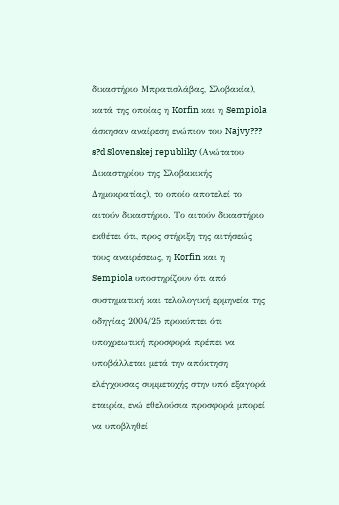δικαστήριο Μπρατισλάβας, Σλοβακία), κατά της οποίας η Korfin και η Sempiola άσκησαν αναίρεση ενώπιον του Najvy??? s?d Slovenskej republiky (Ανώτατου Δικαστηρίου της Σλοβακικής Δημοκρατίας), το οποίο αποτελεί το αιτούν δικαστήριο. Το αιτούν δικαστήριο εκθέτει ότι, προς στήριξη της αιτήσεώς τους αναιρέσεως, η Korfin και η Sempiola υποστηρίζουν ότι από συστηματική και τελολογική ερμηνεία της οδηγίας 2004/25 προκύπτει ότι υποχρεωτική προσφορά πρέπει να υποβάλλεται μετά την απόκτηση ελέγχουσας συμμετοχής στην υπό εξαγορά εταιρία, ενώ εθελούσια προσφορά μπορεί να υποβληθεί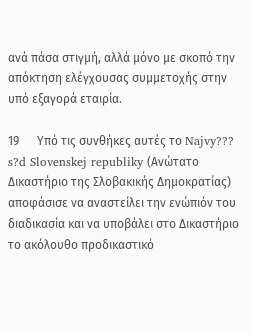ανά πάσα στιγμή, αλλά μόνο με σκοπό την απόκτηση ελέγχουσας συμμετοχής στην υπό εξαγορά εταιρία.

19      Υπό τις συνθήκες αυτές το Najvy??? s?d Slovenskej republiky (Ανώτατο Δικαστήριο της Σλοβακικής Δημοκρατίας) αποφάσισε να αναστείλει την ενώπιόν του διαδικασία και να υποβάλει στο Δικαστήριο το ακόλουθο προδικαστικό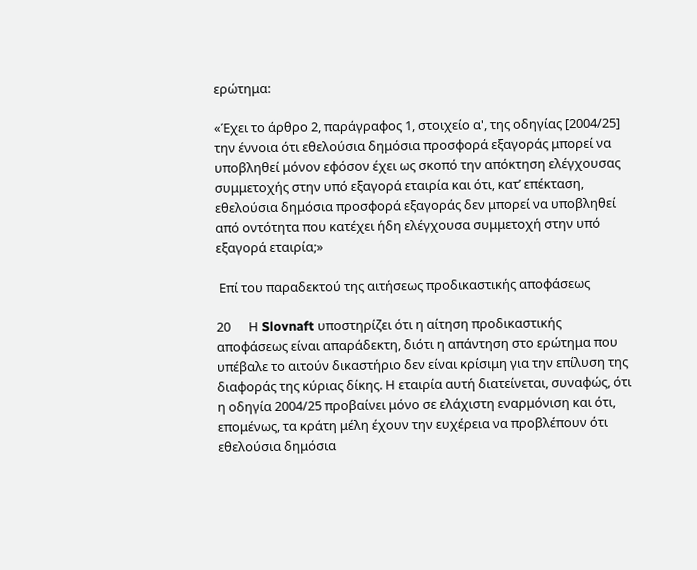ερώτημα:

«Έχει το άρθρο 2, παράγραφος 1, στοιχείο α', της οδηγίας [2004/25] την έννοια ότι εθελούσια δημόσια προσφορά εξαγοράς μπορεί να υποβληθεί μόνον εφόσον έχει ως σκοπό την απόκτηση ελέγχουσας συμμετοχής στην υπό εξαγορά εταιρία και ότι, κατ’ επέκταση, εθελούσια δημόσια προσφορά εξαγοράς δεν μπορεί να υποβληθεί από οντότητα που κατέχει ήδη ελέγχουσα συμμετοχή στην υπό εξαγορά εταιρία;»

 Επί του παραδεκτού της αιτήσεως προδικαστικής αποφάσεως

20      Η Slovnaft υποστηρίζει ότι η αίτηση προδικαστικής αποφάσεως είναι απαράδεκτη, διότι η απάντηση στο ερώτημα που υπέβαλε το αιτούν δικαστήριο δεν είναι κρίσιμη για την επίλυση της διαφοράς της κύριας δίκης. Η εταιρία αυτή διατείνεται, συναφώς, ότι η οδηγία 2004/25 προβαίνει μόνο σε ελάχιστη εναρμόνιση και ότι, επομένως, τα κράτη μέλη έχουν την ευχέρεια να προβλέπουν ότι εθελούσια δημόσια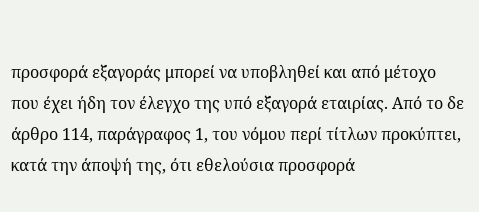προσφορά εξαγοράς μπορεί να υποβληθεί και από μέτοχο που έχει ήδη τον έλεγχο της υπό εξαγορά εταιρίας. Από το δε άρθρο 114, παράγραφος 1, του νόμου περί τίτλων προκύπτει, κατά την άποψή της, ότι εθελούσια προσφορά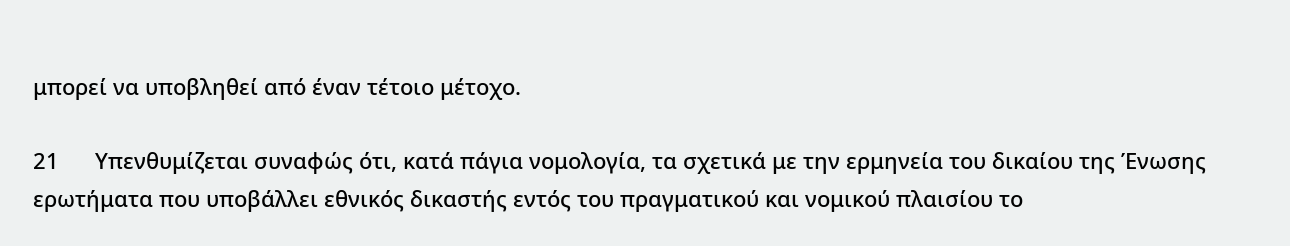μπορεί να υποβληθεί από έναν τέτοιο μέτοχο.

21      Υπενθυμίζεται συναφώς ότι, κατά πάγια νομολογία, τα σχετικά με την ερμηνεία του δικαίου της Ένωσης ερωτήματα που υποβάλλει εθνικός δικαστής εντός του πραγματικού και νομικού πλαισίου το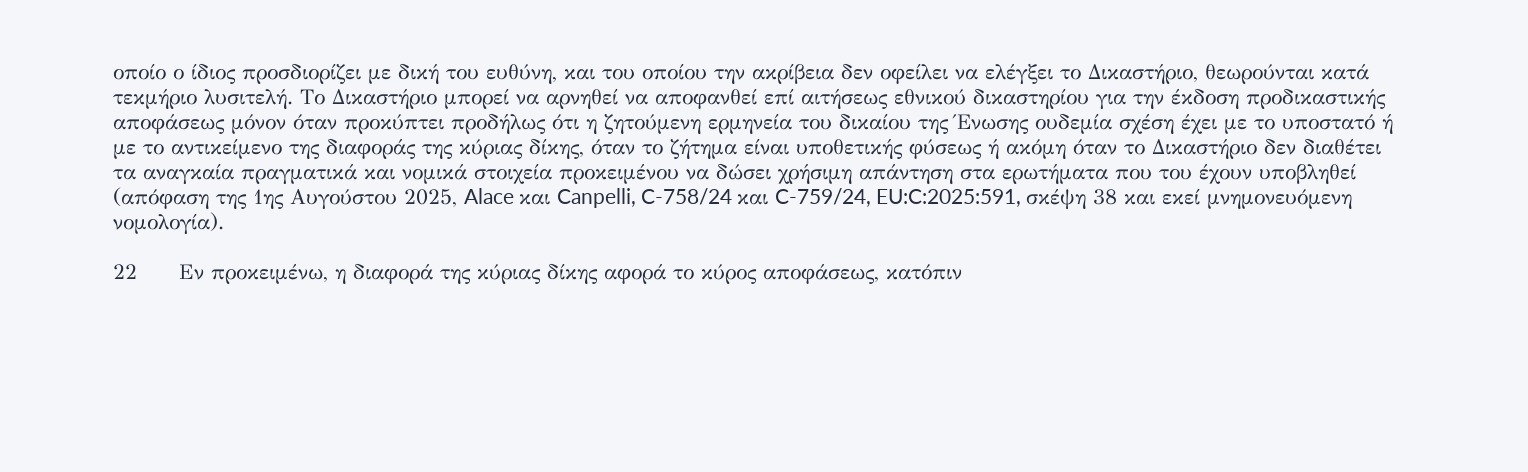οποίο ο ίδιος προσδιορίζει με δική του ευθύνη, και του οποίου την ακρίβεια δεν οφείλει να ελέγξει το Δικαστήριο, θεωρούνται κατά τεκμήριο λυσιτελή. Το Δικαστήριο μπορεί να αρνηθεί να αποφανθεί επί αιτήσεως εθνικού δικαστηρίου για την έκδοση προδικαστικής αποφάσεως μόνον όταν προκύπτει προδήλως ότι η ζητούμενη ερμηνεία του δικαίου της Ένωσης ουδεμία σχέση έχει με το υποστατό ή με το αντικείμενο της διαφοράς της κύριας δίκης, όταν το ζήτημα είναι υποθετικής φύσεως ή ακόμη όταν το Δικαστήριο δεν διαθέτει τα αναγκαία πραγματικά και νομικά στοιχεία προκειμένου να δώσει χρήσιμη απάντηση στα ερωτήματα που του έχουν υποβληθεί (απόφαση της 1ης Αυγούστου 2025, Alace και Canpelli, C-758/24 και C-759/24, EU:C:2025:591, σκέψη 38 και εκεί μνημονευόμενη νομολογία).

22      Εν προκειμένω, η διαφορά της κύριας δίκης αφορά το κύρος αποφάσεως, κατόπιν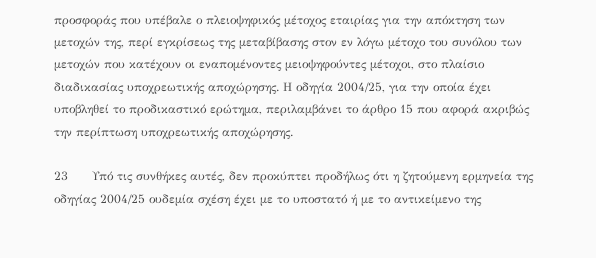προσφοράς που υπέβαλε ο πλειοψηφικός μέτοχος εταιρίας για την απόκτηση των μετοχών της, περί εγκρίσεως της μεταβίβασης στον εν λόγω μέτοχο του συνόλου των μετοχών που κατέχουν οι εναπομένοντες μειοψηφούντες μέτοχοι, στο πλαίσιο διαδικασίας υποχρεωτικής αποχώρησης. Η οδηγία 2004/25, για την οποία έχει υποβληθεί το προδικαστικό ερώτημα, περιλαμβάνει το άρθρο 15 που αφορά ακριβώς την περίπτωση υποχρεωτικής αποχώρησης.

23      Υπό τις συνθήκες αυτές, δεν προκύπτει προδήλως ότι η ζητούμενη ερμηνεία της οδηγίας 2004/25 ουδεμία σχέση έχει με το υποστατό ή με το αντικείμενο της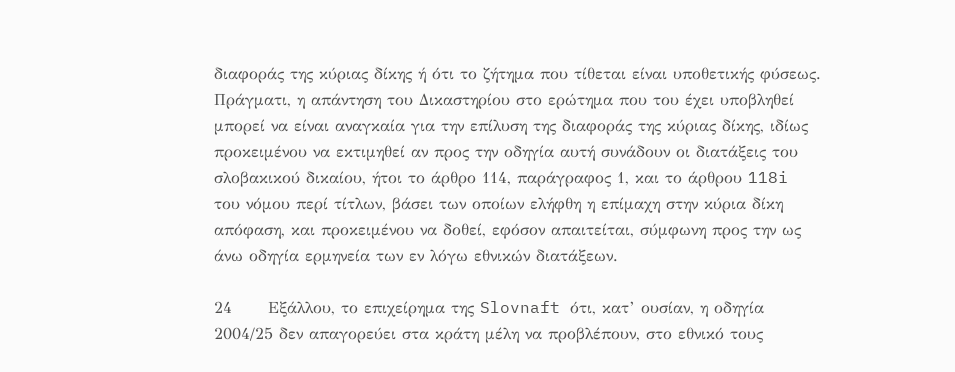διαφοράς της κύριας δίκης ή ότι το ζήτημα που τίθεται είναι υποθετικής φύσεως. Πράγματι, η απάντηση του Δικαστηρίου στο ερώτημα που του έχει υποβληθεί μπορεί να είναι αναγκαία για την επίλυση της διαφοράς της κύριας δίκης, ιδίως προκειμένου να εκτιμηθεί αν προς την οδηγία αυτή συνάδουν οι διατάξεις του σλοβακικού δικαίου, ήτοι το άρθρο 114, παράγραφος 1, και το άρθρου 118i του νόμου περί τίτλων, βάσει των οποίων ελήφθη η επίμαχη στην κύρια δίκη απόφαση, και προκειμένου να δοθεί, εφόσον απαιτείται, σύμφωνη προς την ως άνω οδηγία ερμηνεία των εν λόγω εθνικών διατάξεων.

24      Εξάλλου, το επιχείρημα της Slovnaft ότι, κατ’ ουσίαν, η οδηγία 2004/25 δεν απαγορεύει στα κράτη μέλη να προβλέπουν, στο εθνικό τους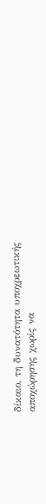δίκαιο, τη δυνατότητα υποχρεωτικής αποχώρησης χωρίς να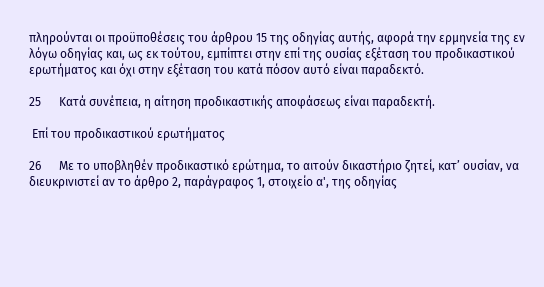πληρούνται οι προϋποθέσεις του άρθρου 15 της οδηγίας αυτής, αφορά την ερμηνεία της εν λόγω οδηγίας και, ως εκ τούτου, εμπίπτει στην επί της ουσίας εξέταση του προδικαστικού ερωτήματος και όχι στην εξέταση του κατά πόσον αυτό είναι παραδεκτό.

25      Κατά συνέπεια, η αίτηση προδικαστικής αποφάσεως είναι παραδεκτή.

 Επί του προδικαστικού ερωτήματος

26      Με το υποβληθέν προδικαστικό ερώτημα, το αιτούν δικαστήριο ζητεί, κατ’ ουσίαν, να διευκρινιστεί αν το άρθρο 2, παράγραφος 1, στοιχείο α', της οδηγίας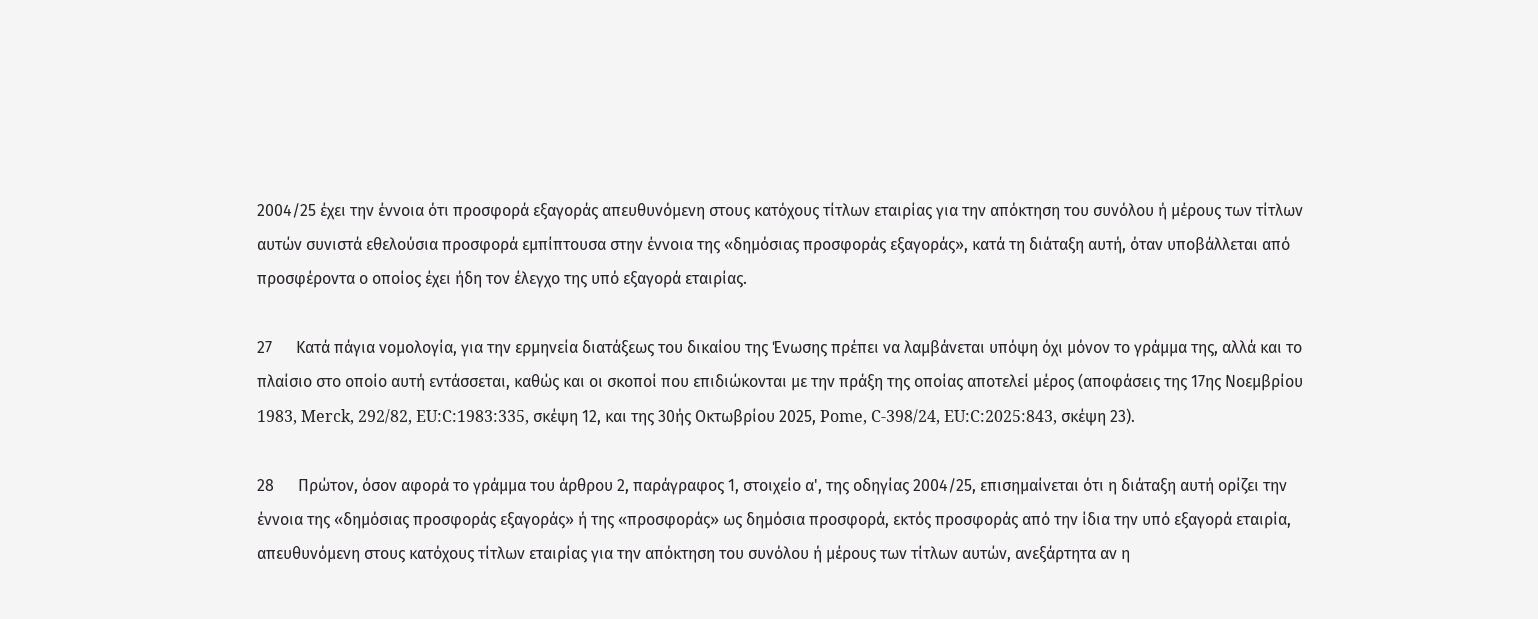2004/25 έχει την έννοια ότι προσφορά εξαγοράς απευθυνόμενη στους κατόχους τίτλων εταιρίας για την απόκτηση του συνόλου ή μέρους των τίτλων αυτών συνιστά εθελούσια προσφορά εμπίπτουσα στην έννοια της «δημόσιας προσφοράς εξαγοράς», κατά τη διάταξη αυτή, όταν υποβάλλεται από προσφέροντα ο οποίος έχει ήδη τον έλεγχο της υπό εξαγορά εταιρίας.

27      Κατά πάγια νομολογία, για την ερμηνεία διατάξεως του δικαίου της Ένωσης πρέπει να λαμβάνεται υπόψη όχι μόνον το γράμμα της, αλλά και το πλαίσιο στο οποίο αυτή εντάσσεται, καθώς και οι σκοποί που επιδιώκονται με την πράξη της οποίας αποτελεί μέρος (αποφάσεις της 17ης Νοεμβρίου 1983, Merck, 292/82, EU:C:1983:335, σκέψη 12, και της 30ής Οκτωβρίου 2025, Pome, C-398/24, EU:C:2025:843, σκέψη 23).

28      Πρώτον, όσον αφορά το γράμμα του άρθρου 2, παράγραφος 1, στοιχείο α', της οδηγίας 2004/25, επισημαίνεται ότι η διάταξη αυτή ορίζει την έννοια της «δημόσιας προσφοράς εξαγοράς» ή της «προσφοράς» ως δημόσια προσφορά, εκτός προσφοράς από την ίδια την υπό εξαγορά εταιρία, απευθυνόμενη στους κατόχους τίτλων εταιρίας για την απόκτηση του συνόλου ή μέρους των τίτλων αυτών, ανεξάρτητα αν η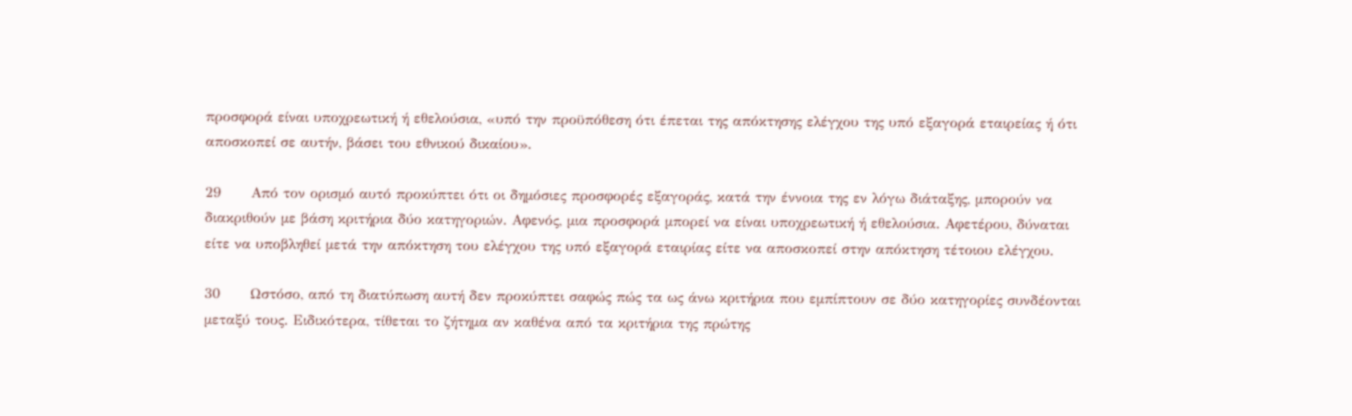προσφορά είναι υποχρεωτική ή εθελούσια, «υπό την προϋπόθεση ότι έπεται της απόκτησης ελέγχου της υπό εξαγορά εταιρείας ή ότι αποσκοπεί σε αυτήν, βάσει του εθνικού δικαίου».

29      Από τον ορισμό αυτό προκύπτει ότι οι δημόσιες προσφορές εξαγοράς, κατά την έννοια της εν λόγω διάταξης, μπορούν να διακριθούν με βάση κριτήρια δύο κατηγοριών. Αφενός, μια προσφορά μπορεί να είναι υποχρεωτική ή εθελούσια. Αφετέρου, δύναται είτε να υποβληθεί μετά την απόκτηση του ελέγχου της υπό εξαγορά εταιρίας είτε να αποσκοπεί στην απόκτηση τέτοιου ελέγχου.

30      Ωστόσο, από τη διατύπωση αυτή δεν προκύπτει σαφώς πώς τα ως άνω κριτήρια που εμπίπτουν σε δύο κατηγορίες συνδέονται μεταξύ τους. Ειδικότερα, τίθεται το ζήτημα αν καθένα από τα κριτήρια της πρώτης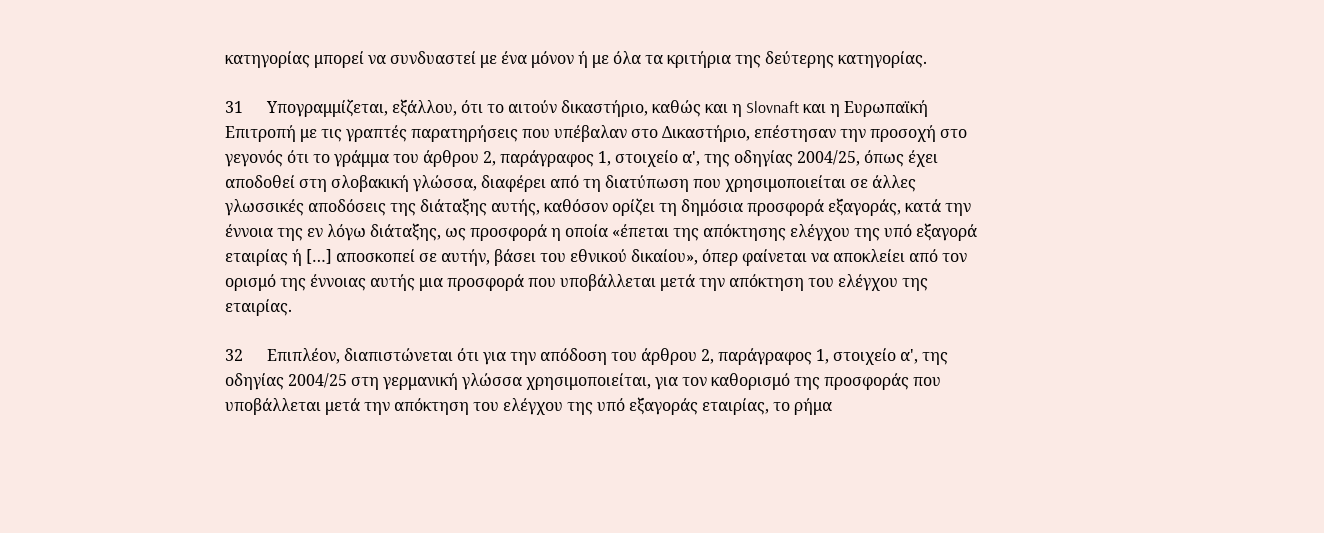κατηγορίας μπορεί να συνδυαστεί με ένα μόνον ή με όλα τα κριτήρια της δεύτερης κατηγορίας.

31      Υπογραμμίζεται, εξάλλου, ότι το αιτούν δικαστήριο, καθώς και η Slovnaft και η Ευρωπαϊκή Επιτροπή με τις γραπτές παρατηρήσεις που υπέβαλαν στο Δικαστήριο, επέστησαν την προσοχή στο γεγονός ότι το γράμμα του άρθρου 2, παράγραφος 1, στοιχείο α', της οδηγίας 2004/25, όπως έχει αποδοθεί στη σλοβακική γλώσσα, διαφέρει από τη διατύπωση που χρησιμοποιείται σε άλλες γλωσσικές αποδόσεις της διάταξης αυτής, καθόσον ορίζει τη δημόσια προσφορά εξαγοράς, κατά την έννοια της εν λόγω διάταξης, ως προσφορά η οποία «έπεται της απόκτησης ελέγχου της υπό εξαγορά εταιρίας ή […] αποσκοπεί σε αυτήν, βάσει του εθνικού δικαίου», όπερ φαίνεται να αποκλείει από τον ορισμό της έννοιας αυτής μια προσφορά που υποβάλλεται μετά την απόκτηση του ελέγχου της εταιρίας.

32      Επιπλέον, διαπιστώνεται ότι για την απόδοση του άρθρου 2, παράγραφος 1, στοιχείο α', της οδηγίας 2004/25 στη γερμανική γλώσσα χρησιμοποιείται, για τον καθορισμό της προσφοράς που υποβάλλεται μετά την απόκτηση του ελέγχου της υπό εξαγοράς εταιρίας, το ρήμα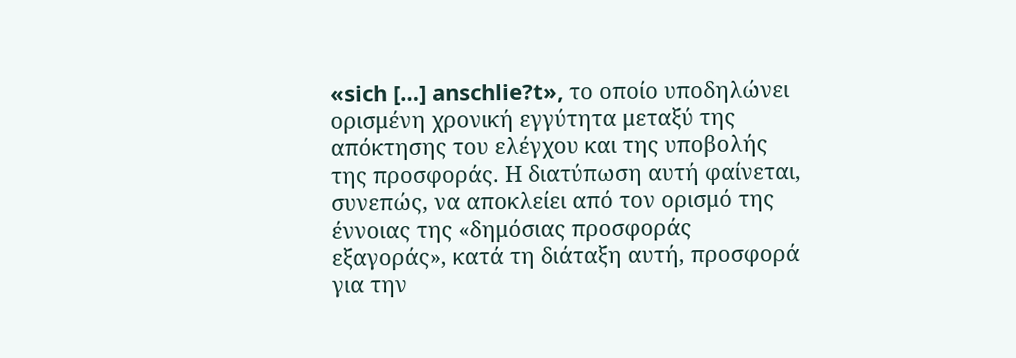«sich […] anschlie?t», το οποίο υποδηλώνει ορισμένη χρονική εγγύτητα μεταξύ της απόκτησης του ελέγχου και της υποβολής της προσφοράς. Η διατύπωση αυτή φαίνεται, συνεπώς, να αποκλείει από τον ορισμό της έννοιας της «δημόσιας προσφοράς εξαγοράς», κατά τη διάταξη αυτή, προσφορά για την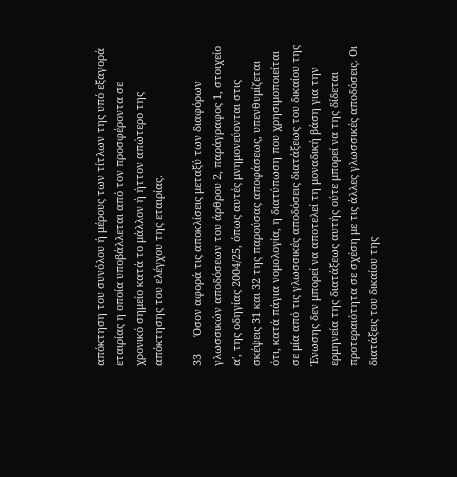απόκτηση του συνόλου ή μέρους των τίτλων της υπό εξαγορά εταιρίας η οποία υποβάλλεται από τον προσφέροντα σε χρονικό σημείο κατά το μάλλον ή ήττον απώτερο της απόκτησης του ελέγχου της εταιρίας.

33      Όσον αφορά τις αποκλίσεις μεταξύ των διαφόρων γλωσσικών αποδόσεων του άρθρου 2, παράγραφος 1, στοιχείο α', της οδηγίας 2004/25, όπως αυτές μνημονεύονται στις σκέψεις 31 και 32 της παρούσας αποφάσεως, υπενθυμίζεται ότι, κατά πάγια νομολογία, η διατύπωση που χρησιμοποιείται σε μία από τις γλωσσικές αποδόσεις διατάξεως του δικαίου της Ένωσης δεν μπορεί να αποτελεί τη μοναδική βάση για την ερμηνεία της διατάξεως αυτής ούτε μπορεί να της δίδεται προτεραιότητα σε σχέση με τις άλλες γλωσσικές αποδόσεις. Οι διατάξεις του δικαίου της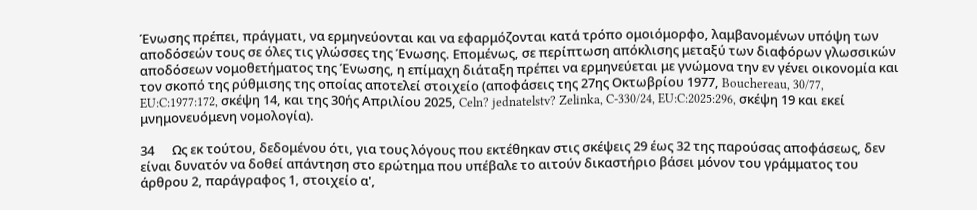Ένωσης πρέπει, πράγματι, να ερμηνεύονται και να εφαρμόζονται κατά τρόπο ομοιόμορφο, λαμβανομένων υπόψη των αποδόσεών τους σε όλες τις γλώσσες της Ένωσης. Επομένως, σε περίπτωση απόκλισης μεταξύ των διαφόρων γλωσσικών αποδόσεων νομοθετήματος της Ένωσης, η επίμαχη διάταξη πρέπει να ερμηνεύεται με γνώμονα την εν γένει οικονομία και τον σκοπό της ρύθμισης της οποίας αποτελεί στοιχείο (αποφάσεις της 27ης Οκτωβρίου 1977, Bouchereau, 30/77, EU:C:1977:172, σκέψη 14, και της 30ής Απριλίου 2025, Celn? jednatelstv? Zelinka, C-330/24, EU:C:2025:296, σκέψη 19 και εκεί μνημονευόμενη νομολογία).

34      Ως εκ τούτου, δεδομένου ότι, για τους λόγους που εκτέθηκαν στις σκέψεις 29 έως 32 της παρούσας αποφάσεως, δεν είναι δυνατόν να δοθεί απάντηση στο ερώτημα που υπέβαλε το αιτούν δικαστήριο βάσει μόνον του γράμματος του άρθρου 2, παράγραφος 1, στοιχείο α',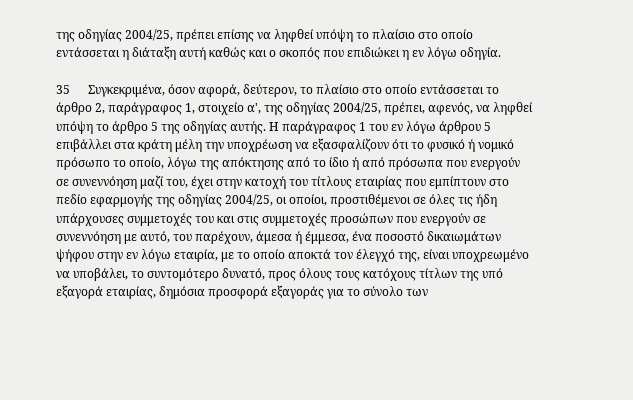της οδηγίας 2004/25, πρέπει επίσης να ληφθεί υπόψη το πλαίσιο στο οποίο εντάσσεται η διάταξη αυτή καθώς και ο σκοπός που επιδιώκει η εν λόγω οδηγία.

35      Συγκεκριμένα, όσον αφορά, δεύτερον, το πλαίσιο στο οποίο εντάσσεται το άρθρο 2, παράγραφος 1, στοιχείο α', της οδηγίας 2004/25, πρέπει, αφενός, να ληφθεί υπόψη το άρθρο 5 της οδηγίας αυτής. Η παράγραφος 1 του εν λόγω άρθρου 5 επιβάλλει στα κράτη μέλη την υποχρέωση να εξασφαλίζουν ότι το φυσικό ή νομικό πρόσωπο το οποίο, λόγω της απόκτησης από το ίδιο ή από πρόσωπα που ενεργούν σε συνεννόηση μαζί του, έχει στην κατοχή του τίτλους εταιρίας που εμπίπτουν στο πεδίο εφαρμογής της οδηγίας 2004/25, οι οποίοι, προστιθέμενοι σε όλες τις ήδη υπάρχουσες συμμετοχές του και στις συμμετοχές προσώπων που ενεργούν σε συνεννόηση με αυτό, του παρέχουν, άμεσα ή έμμεσα, ένα ποσοστό δικαιωμάτων ψήφου στην εν λόγω εταιρία, με το οποίο αποκτά τον έλεγχό της, είναι υποχρεωμένο να υποβάλει, το συντομότερο δυνατό, προς όλους τους κατόχους τίτλων της υπό εξαγορά εταιρίας, δημόσια προσφορά εξαγοράς για το σύνολο των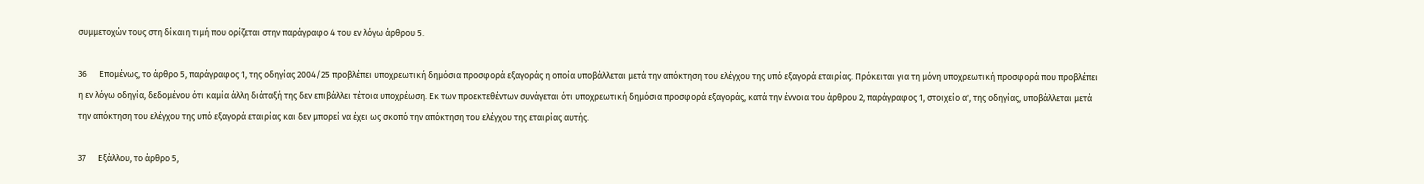συμμετοχών τους στη δίκαιη τιμή που ορίζεται στην παράγραφο 4 του εν λόγω άρθρου 5.

36      Επομένως, το άρθρο 5, παράγραφος 1, της οδηγίας 2004/25 προβλέπει υποχρεωτική δημόσια προσφορά εξαγοράς η οποία υποβάλλεται μετά την απόκτηση του ελέγχου της υπό εξαγορά εταιρίας. Πρόκειται για τη μόνη υποχρεωτική προσφορά που προβλέπει η εν λόγω οδηγία, δεδομένου ότι καμία άλλη διάταξή της δεν επιβάλλει τέτοια υποχρέωση. Εκ των προεκτεθέντων συνάγεται ότι υποχρεωτική δημόσια προσφορά εξαγοράς, κατά την έννοια του άρθρου 2, παράγραφος 1, στοιχείο α', της οδηγίας, υποβάλλεται μετά την απόκτηση του ελέγχου της υπό εξαγορά εταιρίας και δεν μπορεί να έχει ως σκοπό την απόκτηση του ελέγχου της εταιρίας αυτής.

37      Εξάλλου, το άρθρο 5,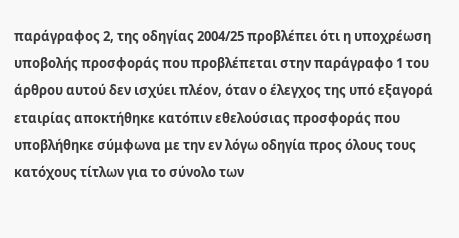παράγραφος 2, της οδηγίας 2004/25 προβλέπει ότι η υποχρέωση υποβολής προσφοράς που προβλέπεται στην παράγραφο 1 του άρθρου αυτού δεν ισχύει πλέον, όταν ο έλεγχος της υπό εξαγορά εταιρίας αποκτήθηκε κατόπιν εθελούσιας προσφοράς που υποβλήθηκε σύμφωνα με την εν λόγω οδηγία προς όλους τους κατόχους τίτλων για το σύνολο των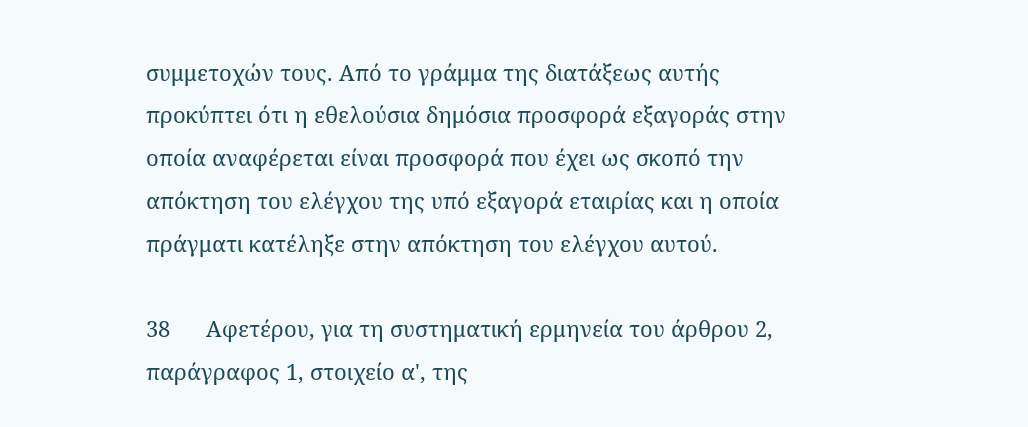συμμετοχών τους. Από το γράμμα της διατάξεως αυτής προκύπτει ότι η εθελούσια δημόσια προσφορά εξαγοράς στην οποία αναφέρεται είναι προσφορά που έχει ως σκοπό την απόκτηση του ελέγχου της υπό εξαγορά εταιρίας και η οποία πράγματι κατέληξε στην απόκτηση του ελέγχου αυτού.

38      Αφετέρου, για τη συστηματική ερμηνεία του άρθρου 2, παράγραφος 1, στοιχείο α', της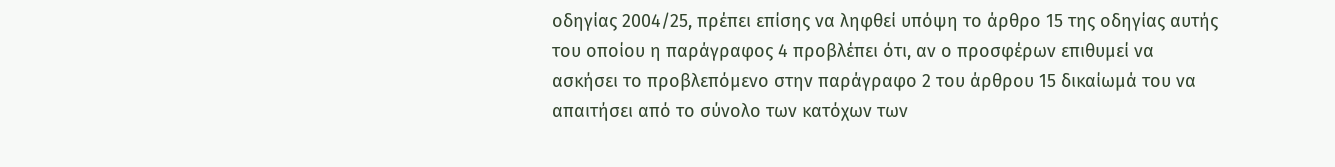οδηγίας 2004/25, πρέπει επίσης να ληφθεί υπόψη το άρθρο 15 της οδηγίας αυτής του οποίου η παράγραφος 4 προβλέπει ότι, αν ο προσφέρων επιθυμεί να ασκήσει το προβλεπόμενο στην παράγραφο 2 του άρθρου 15 δικαίωμά του να απαιτήσει από το σύνολο των κατόχων των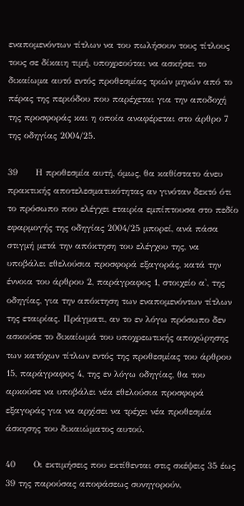εναπομενόντων τίτλων να του πωλήσουν τους τίτλους τους σε δίκαιη τιμή, υποχρεούται να ασκήσει το δικαίωμα αυτό εντός προθεσμίας τριών μηνών από το πέρας της περιόδου που παρέχεται για την αποδοχή της προσφοράς και η οποία αναφέρεται στο άρθρο 7 της οδηγίας 2004/25.

39      Η προθεσμία αυτή, όμως, θα καθίστατο άνευ πρακτικής αποτελεσματικότητας αν γινόταν δεκτό ότι το πρόσωπο που ελέγχει εταιρία εμπίπτουσα στο πεδίο εφαρμογής της οδηγίας 2004/25 μπορεί, ανά πάσα στιγμή μετά την απόκτηση του ελέγχου της, να υποβάλει εθελούσια προσφορά εξαγοράς, κατά την έννοια του άρθρου 2, παράγραφος 1, στοιχείο α', της οδηγίας, για την απόκτηση των εναπομενόντων τίτλων της εταιρίας. Πράγματι, αν το εν λόγω πρόσωπο δεν ασκούσε το δικαίωμά του υποχρεωτικής αποχώρησης των κατόχων τίτλων εντός της προθεσμίας του άρθρου 15, παράγραφος 4, της εν λόγω οδηγίας, θα του αρκούσε να υποβάλει νέα εθελούσια προσφορά εξαγοράς για να αρχίσει να τρέχει νέα προθεσμία άσκησης του δικαιώματος αυτού.

40      Οι εκτιμήσεις που εκτίθενται στις σκέψεις 35 έως 39 της παρούσας αποφάσεως συνηγορούν,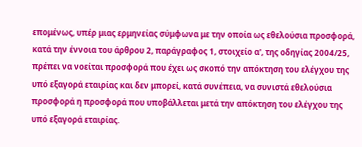επομένως, υπέρ μιας ερμηνείας σύμφωνα με την οποία ως εθελούσια προσφορά, κατά την έννοια του άρθρου 2, παράγραφος 1, στοιχείο α', της οδηγίας 2004/25, πρέπει να νοείται προσφορά που έχει ως σκοπό την απόκτηση του ελέγχου της υπό εξαγορά εταιρίας και δεν μπορεί, κατά συνέπεια, να συνιστά εθελούσια προσφορά η προσφορά που υποβάλλεται μετά την απόκτηση του ελέγχου της υπό εξαγορά εταιρίας.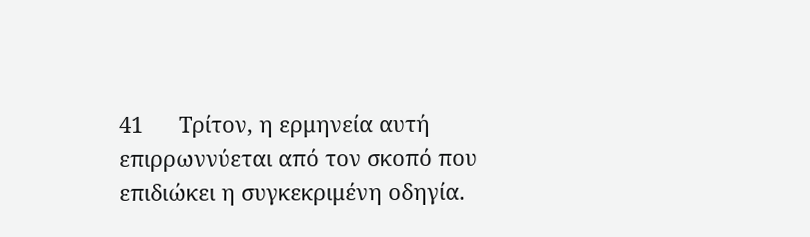41      Τρίτον, η ερμηνεία αυτή επιρρωννύεται από τον σκοπό που επιδιώκει η συγκεκριμένη οδηγία.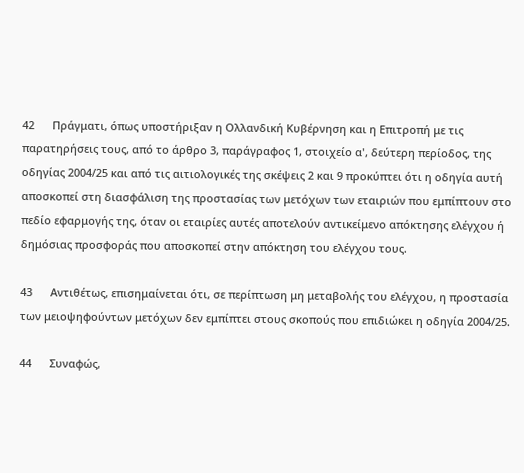42      Πράγματι, όπως υποστήριξαν η Ολλανδική Κυβέρνηση και η Επιτροπή με τις παρατηρήσεις τους, από το άρθρο 3, παράγραφος 1, στοιχείο α', δεύτερη περίοδος, της οδηγίας 2004/25 και από τις αιτιολογικές της σκέψεις 2 και 9 προκύπτει ότι η οδηγία αυτή αποσκοπεί στη διασφάλιση της προστασίας των μετόχων των εταιριών που εμπίπτουν στο πεδίο εφαρμογής της, όταν οι εταιρίες αυτές αποτελούν αντικείμενο απόκτησης ελέγχου ή δημόσιας προσφοράς που αποσκοπεί στην απόκτηση του ελέγχου τους.

43      Αντιθέτως, επισημαίνεται ότι, σε περίπτωση μη μεταβολής του ελέγχου, η προστασία των μειοψηφούντων μετόχων δεν εμπίπτει στους σκοπούς που επιδιώκει η οδηγία 2004/25.

44      Συναφώς,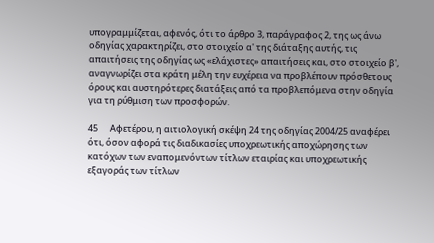υπογραμμίζεται, αφενός, ότι το άρθρο 3, παράγραφος 2, της ως άνω οδηγίας χαρακτηρίζει, στο στοιχείο α' της διάταξης αυτής, τις απαιτήσεις της οδηγίας ως «ελάχιστες» απαιτήσεις και, στο στοιχείο β', αναγνωρίζει στα κράτη μέλη την ευχέρεια να προβλέπουν πρόσθετους όρους και αυστηρότερες διατάξεις από τα προβλεπόμενα στην οδηγία για τη ρύθμιση των προσφορών.

45      Αφετέρου, η αιτιολογική σκέψη 24 της οδηγίας 2004/25 αναφέρει ότι, όσον αφορά τις διαδικασίες υποχρεωτικής αποχώρησης των κατόχων των εναπομενόντων τίτλων εταιρίας και υποχρεωτικής εξαγοράς των τίτλων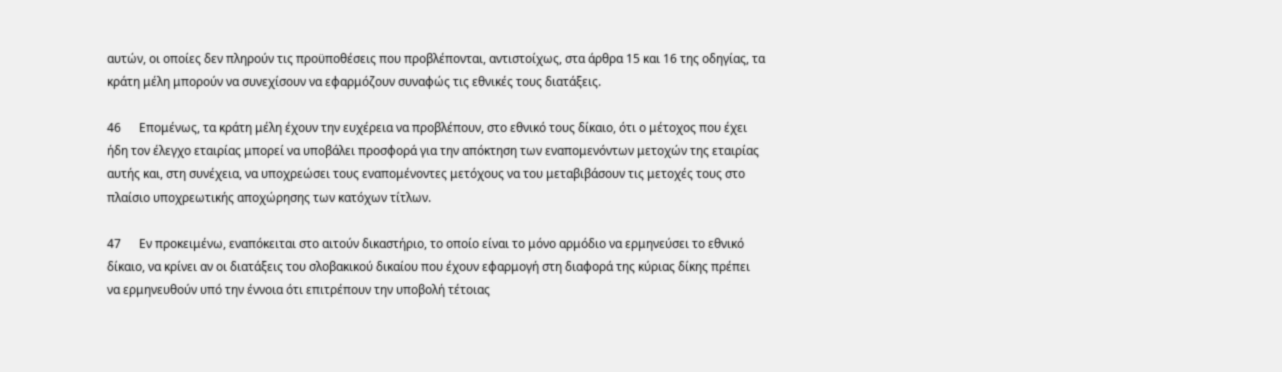αυτών, οι οποίες δεν πληρούν τις προϋποθέσεις που προβλέπονται, αντιστοίχως, στα άρθρα 15 και 16 της οδηγίας, τα κράτη μέλη μπορούν να συνεχίσουν να εφαρμόζουν συναφώς τις εθνικές τους διατάξεις.

46      Επομένως, τα κράτη μέλη έχουν την ευχέρεια να προβλέπουν, στο εθνικό τους δίκαιο, ότι ο μέτοχος που έχει ήδη τον έλεγχο εταιρίας μπορεί να υποβάλει προσφορά για την απόκτηση των εναπομενόντων μετοχών της εταιρίας αυτής και, στη συνέχεια, να υποχρεώσει τους εναπομένοντες μετόχους να του μεταβιβάσουν τις μετοχές τους στο πλαίσιο υποχρεωτικής αποχώρησης των κατόχων τίτλων.

47      Εν προκειμένω, εναπόκειται στο αιτούν δικαστήριο, το οποίο είναι το μόνο αρμόδιο να ερμηνεύσει το εθνικό δίκαιο, να κρίνει αν οι διατάξεις του σλοβακικού δικαίου που έχουν εφαρμογή στη διαφορά της κύριας δίκης πρέπει να ερμηνευθούν υπό την έννοια ότι επιτρέπουν την υποβολή τέτοιας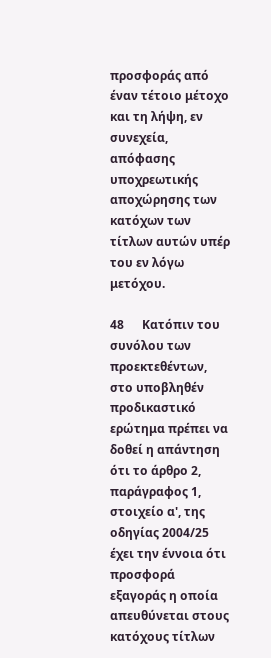προσφοράς από έναν τέτοιο μέτοχο και τη λήψη, εν συνεχεία, απόφασης υποχρεωτικής αποχώρησης των κατόχων των τίτλων αυτών υπέρ του εν λόγω μετόχου.

48      Κατόπιν του συνόλου των προεκτεθέντων, στο υποβληθέν προδικαστικό ερώτημα πρέπει να δοθεί η απάντηση ότι το άρθρο 2, παράγραφος 1, στοιχείο α', της οδηγίας 2004/25 έχει την έννοια ότι προσφορά εξαγοράς η οποία απευθύνεται στους κατόχους τίτλων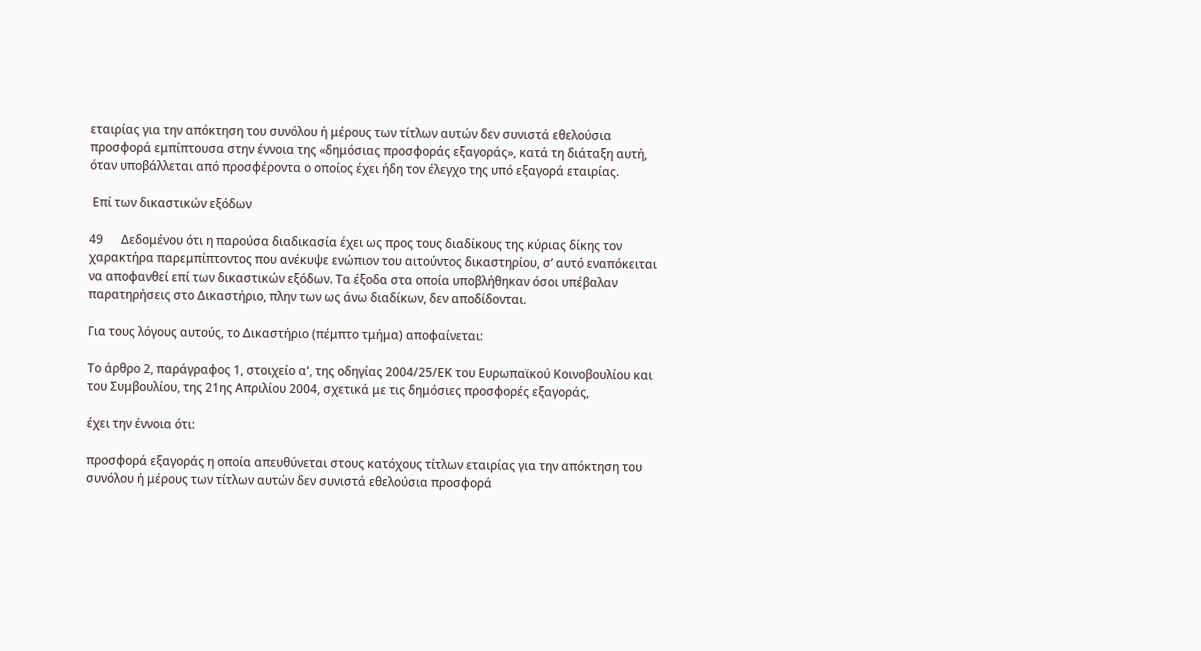εταιρίας για την απόκτηση του συνόλου ή μέρους των τίτλων αυτών δεν συνιστά εθελούσια προσφορά εμπίπτουσα στην έννοια της «δημόσιας προσφοράς εξαγοράς», κατά τη διάταξη αυτή, όταν υποβάλλεται από προσφέροντα ο οποίος έχει ήδη τον έλεγχο της υπό εξαγορά εταιρίας.

 Επί των δικαστικών εξόδων

49      Δεδομένου ότι η παρούσα διαδικασία έχει ως προς τους διαδίκους της κύριας δίκης τον χαρακτήρα παρεμπίπτοντος που ανέκυψε ενώπιον του αιτούντος δικαστηρίου, σ’ αυτό εναπόκειται να αποφανθεί επί των δικαστικών εξόδων. Τα έξοδα στα οποία υποβλήθηκαν όσοι υπέβαλαν παρατηρήσεις στο Δικαστήριο, πλην των ως άνω διαδίκων, δεν αποδίδονται.

Για τους λόγους αυτούς, το Δικαστήριο (πέμπτο τμήμα) αποφαίνεται:

Το άρθρο 2, παράγραφος 1, στοιχείο α', της οδηγίας 2004/25/ΕΚ του Ευρωπαϊκού Κοινοβουλίου και του Συμβουλίου, της 21ης Απριλίου 2004, σχετικά με τις δημόσιες προσφορές εξαγοράς,

έχει την έννοια ότι:

προσφορά εξαγοράς η οποία απευθύνεται στους κατόχους τίτλων εταιρίας για την απόκτηση του συνόλου ή μέρους των τίτλων αυτών δεν συνιστά εθελούσια προσφορά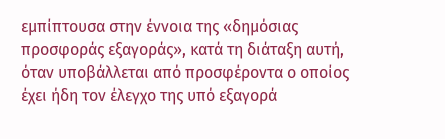εμπίπτουσα στην έννοια της «δημόσιας προσφοράς εξαγοράς», κατά τη διάταξη αυτή, όταν υποβάλλεται από προσφέροντα ο οποίος έχει ήδη τον έλεγχο της υπό εξαγορά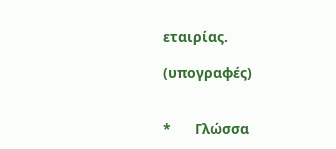εταιρίας.

(υπογραφές)


*      Γλώσσα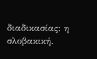διαδικασίας: η σλοβακική.